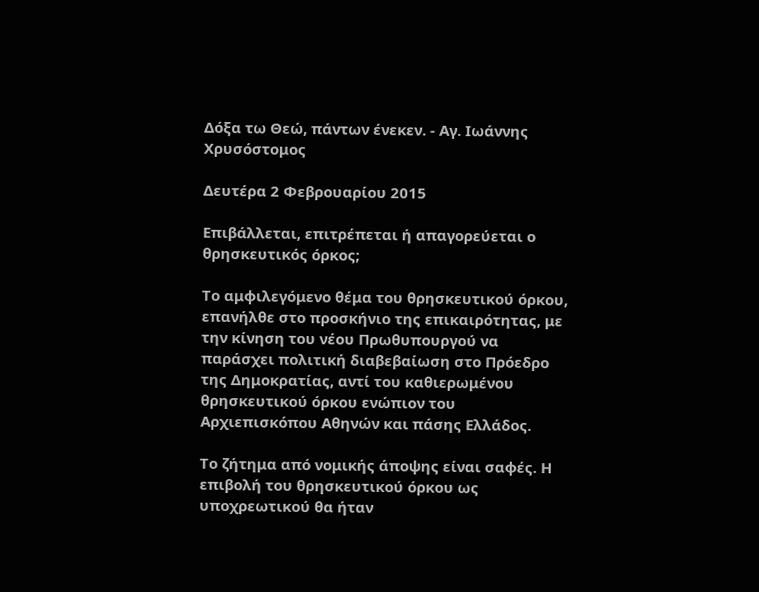Δόξα τω Θεώ, πάντων ένεκεν. - Αγ. Ιωάννης Χρυσόστομος

Δευτέρα 2 Φεβρουαρίου 2015

Επιβάλλεται, επιτρέπεται ή απαγορεύεται ο θρησκευτικός όρκος;

Το αμφιλεγόμενο θέμα του θρησκευτικού όρκου, επανήλθε στο προσκήνιο της επικαιρότητας, με την κίνηση του νέου Πρωθυπουργού να παράσχει πολιτική διαβεβαίωση στο Πρόεδρο της Δημοκρατίας, αντί του καθιερωμένου θρησκευτικού όρκου ενώπιον του Αρχιεπισκόπου Αθηνών και πάσης Ελλάδος.

Το ζήτημα από νομικής άποψης είναι σαφές. Η επιβολή του θρησκευτικού όρκου ως υποχρεωτικού θα ήταν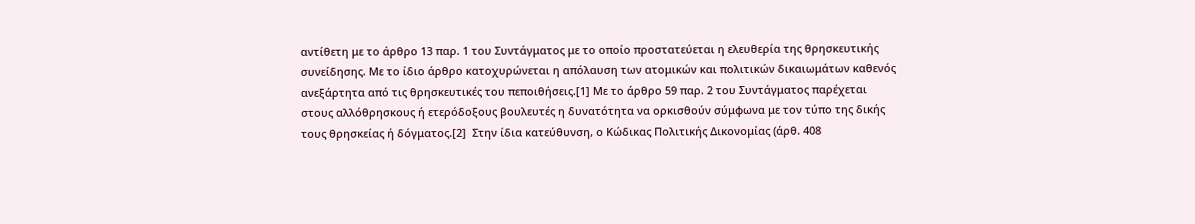αντίθετη με το άρθρο 13 παρ. 1 του Συντάγματος με το οποίο προστατεύεται η ελευθερία της θρησκευτικής συνείδησης. Με το ίδιο άρθρο κατοχυρώνεται η απόλαυση των ατομικών και πολιτικών δικαιωμάτων καθενός ανεξάρτητα από τις θρησκευτικές του πεποιθήσεις.[1] Με το άρθρο 59 παρ. 2 του Συντάγματος παρέχεται στους αλλόθρησκους ή ετερόδοξους βουλευτές η δυνατότητα να ορκισθούν σύμφωνα με τον τύπο της δικής τους θρησκείας ή δόγματος.[2]  Στην ίδια κατεύθυνση, ο Κώδικας Πολιτικής Δικονομίας (άρθ. 408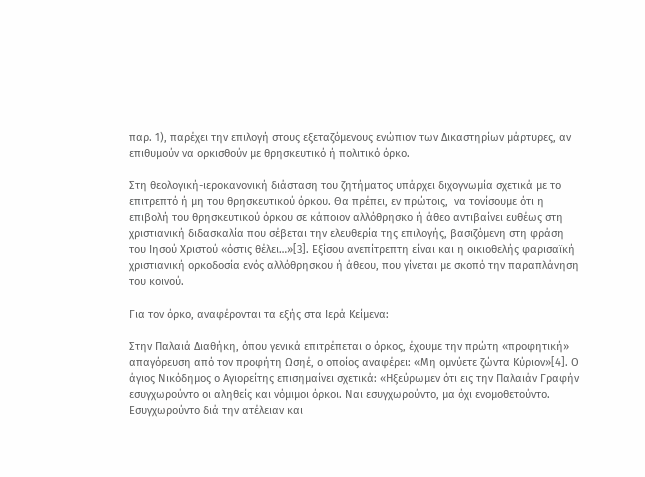παρ. 1), παρέχει την επιλογή στους εξεταζόμενους ενώπιον των Δικαστηρίων μάρτυρες, αν επιθυμούν να ορκισθούν με θρησκευτικό ή πολιτικό όρκο.

Στη θεολογική-ιεροκανονική διάσταση του ζητήματος υπάρχει διχογνωμία σχετικά με το επιτρεπτό ή μη του θρησκευτικού όρκου. Θα πρέπει, εν πρώτοις,  να τονίσουμε ότι η επιβολή του θρησκευτικού όρκου σε κάποιον αλλόθρησκο ή άθεο αντιβαίνει ευθέως στη χριστιανική διδασκαλία που σέβεται την ελευθερία της επιλογής, βασιζόμενη στη φράση του Ιησού Χριστού «όστις θέλει…»[3]. Εξίσου ανεπίτρεπτη είναι και η οικιοθελής φαρισαϊκή χριστιανική ορκοδοσία ενός αλλόθρησκου ή άθεου, που γίνεται με σκοπό την παραπλάνηση του κοινού.

Για τον όρκο, αναφέρονται τα εξής στα Ιερά Κείμενα:

Στην Παλαιά Διαθήκη, όπου γενικά επιτρέπεται ο όρκος, έχουμε την πρώτη «προφητική» απαγόρευση από τον προφήτη Ωσηέ, ο οποίος αναφέρει: «Μη ομνύετε ζώντα Κύριον»[4]. Ο άγιος Νικόδημος ο Αγιορείτης επισημαίνει σχετικά: «Ηξεύρωμεν ότι εις την Παλαιάν Γραφήν εσυγχωρούντο οι αληθείς και νόμιμοι όρκοι. Ναι εσυγχωρούντο, μα όχι ενομοθετούντο. Εσυγχωρούντο διά την ατέλειαν και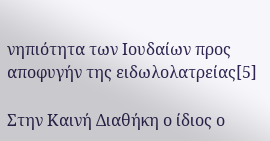νηπιότητα των Ιουδαίων προς αποφυγήν της ειδωλολατρείας[5]

Στην Καινή Διαθήκη ο ίδιος ο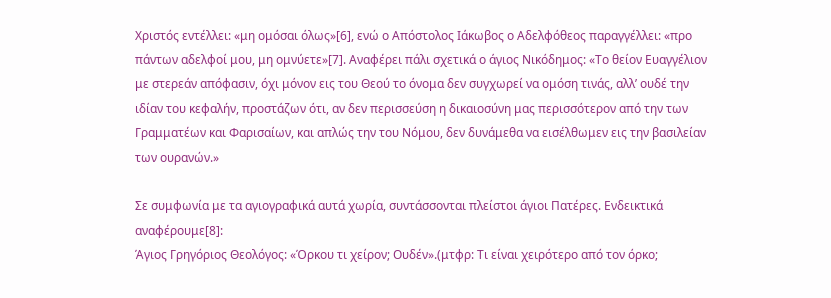Χριστός εντέλλει: «μη ομόσαι όλως»[6], ενώ ο Απόστολος Ιάκωβος ο Αδελφόθεος παραγγέλλει: «προ πάντων αδελφοί μου, μη ομνύετε»[7]. Αναφέρει πάλι σχετικά ο άγιος Νικόδημος: «Το θείον Ευαγγέλιον με στερεάν απόφασιν, όχι μόνον εις του Θεού το όνομα δεν συγχωρεί να ομόση τινάς, αλλ’ ουδέ την ιδίαν του κεφαλήν, προστάζων ότι, αν δεν περισσεύση η δικαιοσύνη μας περισσότερον από την των Γραμματέων και Φαρισαίων, και απλώς την του Νόμου, δεν δυνάμεθα να εισέλθωμεν εις την βασιλείαν των ουρανών.»

Σε συμφωνία με τα αγιογραφικά αυτά χωρία, συντάσσονται πλείστοι άγιοι Πατέρες. Ενδεικτικά αναφέρουμε[8]:
Άγιος Γρηγόριος Θεολόγος: «Όρκου τι χείρον; Ουδέν».(μτφρ: Τι είναι χειρότερο από τον όρκο;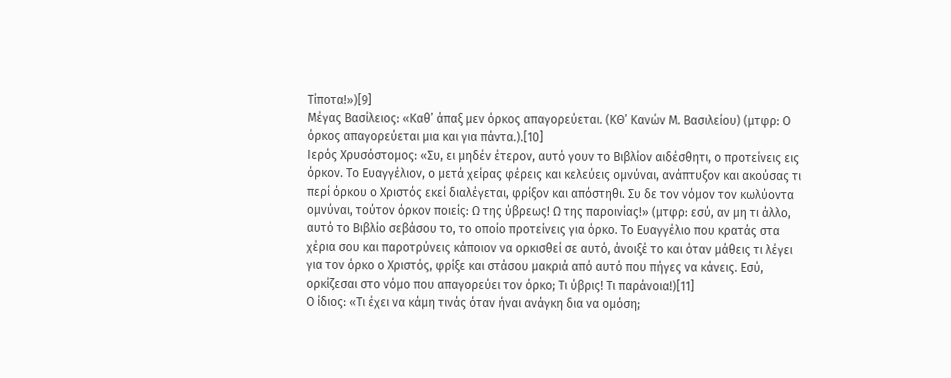Τίποτα!»)[9]
Μέγας Βασίλειος: «Καθ’ άπαξ μεν όρκος απαγορεύεται. (ΚΘ’ Κανών Μ. Βασιλείου) (μτφρ: Ο όρκος απαγορεύεται μια και για πάντα.).[10]
Ιερός Χρυσόστομος: «Συ, ει μηδέν έτερον, αυτό γουν το Βιβλίον αιδέσθητι, ο προτείνεις εις όρκον. Το Ευαγγέλιον, ο μετά χείρας φέρεις και κελεύεις ομνύναι, ανάπτυξον και ακούσας τι περί όρκου ο Χριστός εκεί διαλέγεται, φρίξον και απόστηθι. Συ δε τον νόμον τον κωλύοντα ομνύναι, τούτον όρκον ποιείς: Ω της ύβρεως! Ω της παροινίας!» (μτφρ: εσύ, αν μη τι άλλο, αυτό το Βιβλίο σεβάσου το, το οποίο προτείνεις για όρκο. Το Ευαγγέλιο που κρατάς στα χέρια σου και παροτρύνεις κάποιον να ορκισθεί σε αυτό, άνοιξέ το και όταν μάθεις τι λέγει για τον όρκο ο Χριστός, φρίξε και στάσου μακριά από αυτό που πήγες να κάνεις. Εσύ, ορκίζεσαι στο νόμο που απαγορεύει τον όρκο; Τι ύβρις! Τι παράνοια!)[11]
Ο ίδιος: «Τι έχει να κάμη τινάς όταν ήναι ανάγκη δια να ομόση;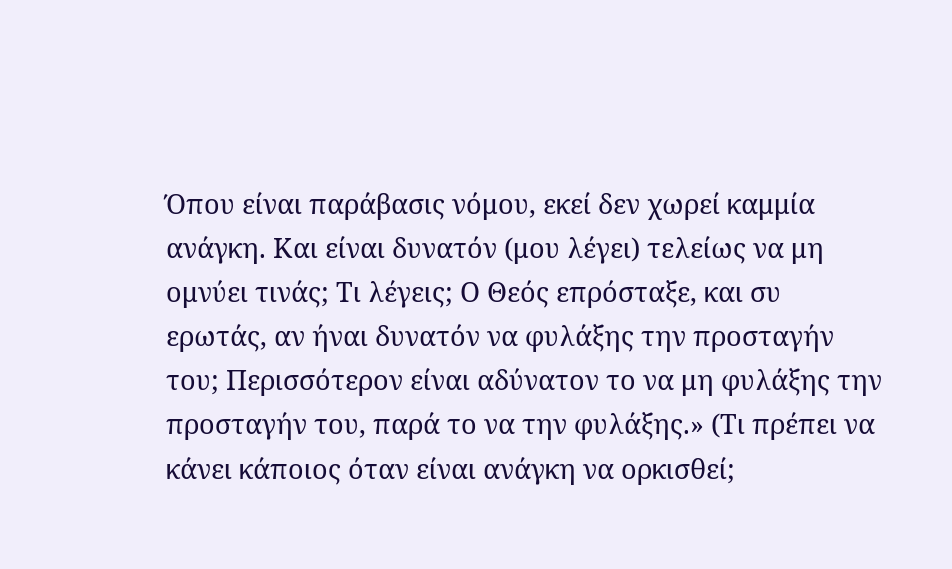Όπου είναι παράβασις νόμου, εκεί δεν χωρεί καμμία ανάγκη. Και είναι δυνατόν (μου λέγει) τελείως να μη ομνύει τινάς; Τι λέγεις; Ο Θεός επρόσταξε, και συ ερωτάς, αν ήναι δυνατόν να φυλάξης την προσταγήν του; Περισσότερον είναι αδύνατον το να μη φυλάξης την προσταγήν του, παρά το να την φυλάξης.» (Τι πρέπει να κάνει κάποιος όταν είναι ανάγκη να ορκισθεί;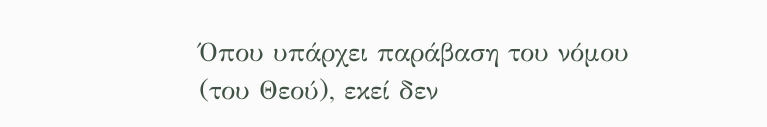Όπου υπάρχει παράβαση του νόμου (του Θεού), εκεί δεν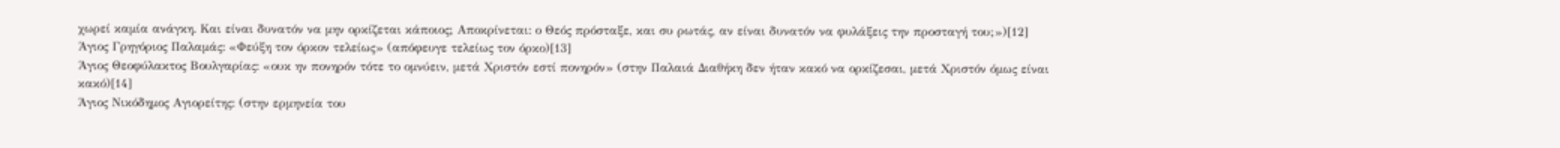χωρεί καμία ανάγκη. Και είναι δυνατόν να μην ορκίζεται κάποιος; Αποκρίνεται: ο Θεός πρόσταξε, και συ ρωτάς, αν είναι δυνατόν να φυλάξεις την προσταγή του;»)[12]
Άγιος Γρηγόριος Παλαμάς: «Φεύξη τον όρκον τελείως» (απόφευγε τελείως τον όρκο)[13]
Άγιος Θεοφύλακτος Βουλγαρίας: «ουκ ην πονηρόν τότε το ομνύειν, μετά Χριστόν εστί πονηρόν» (στην Παλαιά Διαθήκη δεν ήταν κακό να ορκίζεσαι, μετά Χριστόν όμως είναι κακό)[14]
Άγιος Νικόδημος Αγιορείτης: (στην ερμηνεία του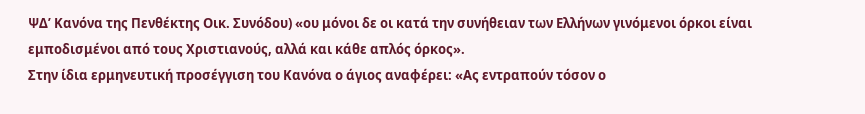ΨΔ’ Κανόνα της Πενθέκτης Οικ. Συνόδου) «ου μόνοι δε οι κατά την συνήθειαν των Ελλήνων γινόμενοι όρκοι είναι εμποδισμένοι από τους Χριστιανούς, αλλά και κάθε απλός όρκος».
Στην ίδια ερμηνευτική προσέγγιση του Κανόνα ο άγιος αναφέρει: «Ας εντραπούν τόσον ο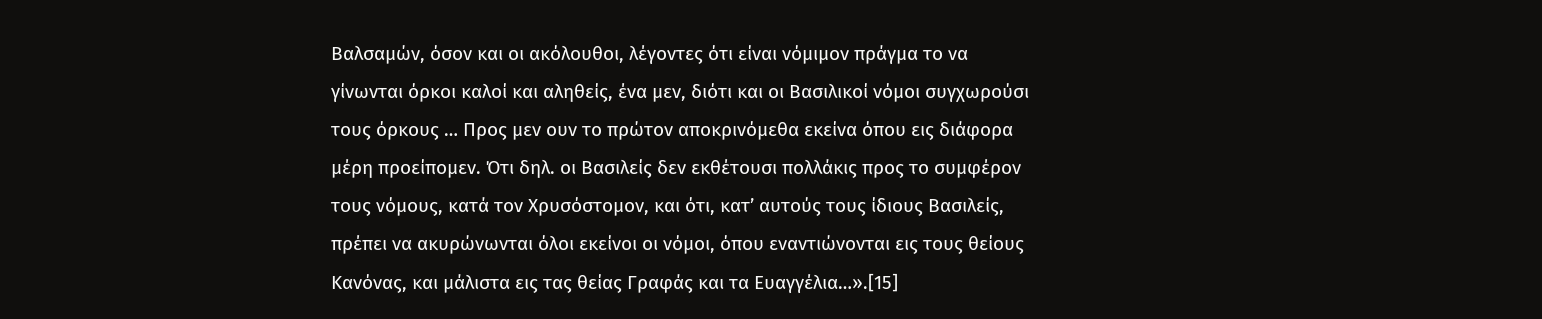Βαλσαμών, όσον και οι ακόλουθοι, λέγοντες ότι είναι νόμιμον πράγμα το να γίνωνται όρκοι καλοί και αληθείς, ένα μεν, διότι και οι Βασιλικοί νόμοι συγχωρούσι τους όρκους … Προς μεν ουν το πρώτον αποκρινόμεθα εκείνα όπου εις διάφορα μέρη προείπομεν. Ότι δηλ. οι Βασιλείς δεν εκθέτουσι πολλάκις προς το συμφέρον τους νόμους, κατά τον Χρυσόστομον, και ότι, κατ’ αυτούς τους ίδιους Βασιλείς, πρέπει να ακυρώνωνται όλοι εκείνοι οι νόμοι, όπου εναντιώνονται εις τους θείους Κανόνας, και μάλιστα εις τας θείας Γραφάς και τα Ευαγγέλια…».[15]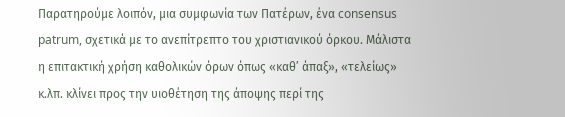Παρατηρούμε λοιπόν, μια συμφωνία των Πατέρων, ένα consensus patrum, σχετικά με το ανεπίτρεπτο του χριστιανικού όρκου. Μάλιστα η επιτακτική χρήση καθολικών όρων όπως «καθ’ άπαξ», «τελείως» κ.λπ. κλίνει προς την υιοθέτηση της άποψης περί της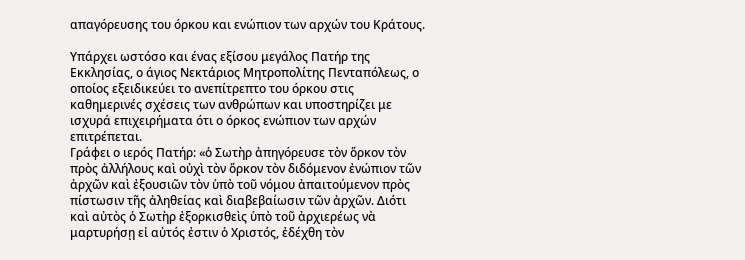απαγόρευσης του όρκου και ενώπιον των αρχών του Κράτους.

Υπάρχει ωστόσο και ένας εξίσου μεγάλος Πατήρ της Εκκλησίας, ο άγιος Νεκτάριος Μητροπολίτης Πενταπόλεως, ο οποίος εξειδικεύει το ανεπίτρεπτο του όρκου στις καθημερινές σχέσεις των ανθρώπων και υποστηρίζει με ισχυρά επιχειρήματα ότι ο όρκος ενώπιον των αρχών επιτρέπεται.
Γράφει ο ιερός Πατήρ: «ὁ Σωτὴρ ἀπηγόρευσε τὸν ὅρκον τὸν πρὸς ἀλλήλους καὶ οὐχὶ τὸν ὅρκον τὸν διδόμενον ἐνώπιον τῶν ἀρχῶν καὶ ἐξουσιῶν τὸν ὑπὸ τοῦ νόμου ἀπαιτούμενον πρὸς πίστωσιν τῆς ἀληθείας καὶ διαβεβαίωσιν τῶν ἀρχῶν. Διότι καὶ αὐτὸς ὁ Σωτὴρ ἐξορκισθεὶς ὑπὸ τοῦ ἀρχιερέως νὰ μαρτυρήσῃ εἰ αὐτός ἐστιν ὁ Χριστός, ἐδέχθη τὸν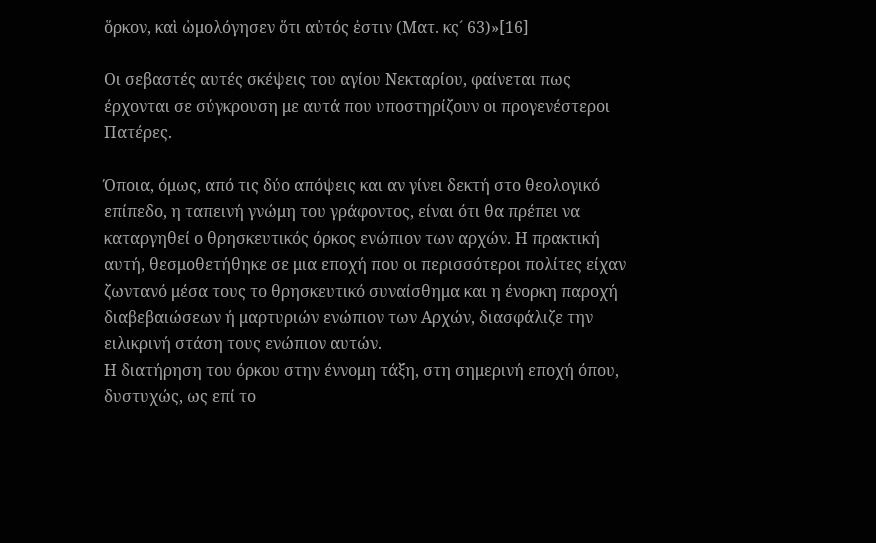ὅρκον, καὶ ὡμολόγησεν ὅτι αὐτός ἐστιν (Ματ. κς´ 63)»[16]

Οι σεβαστές αυτές σκέψεις του αγίου Νεκταρίου, φαίνεται πως έρχονται σε σύγκρουση με αυτά που υποστηρίζουν οι προγενέστεροι Πατέρες.

Όποια, όμως, από τις δύο απόψεις και αν γίνει δεκτή στο θεολογικό επίπεδο, η ταπεινή γνώμη του γράφοντος, είναι ότι θα πρέπει να καταργηθεί ο θρησκευτικός όρκος ενώπιον των αρχών. Η πρακτική αυτή, θεσμοθετήθηκε σε μια εποχή που οι περισσότεροι πολίτες είχαν ζωντανό μέσα τους το θρησκευτικό συναίσθημα και η ένορκη παροχή διαβεβαιώσεων ή μαρτυριών ενώπιον των Αρχών, διασφάλιζε την ειλικρινή στάση τους ενώπιον αυτών.
Η διατήρηση του όρκου στην έννομη τάξη, στη σημερινή εποχή όπου, δυστυχώς, ως επί το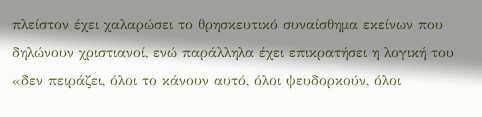πλείστον έχει χαλαρώσει το θρησκευτικό συναίσθημα εκείνων που δηλώνουν χριστιανοί, ενώ παράλληλα έχει επικρατήσει η λογική του «δεν πειράζει, όλοι το κάνουν αυτό, όλοι ψευδορκούν, όλοι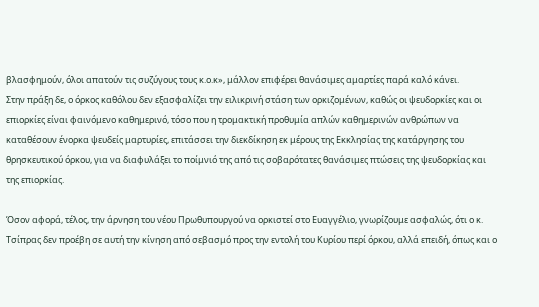βλασφημούν, όλοι απατούν τις συζύγους τους κ.ο.κ», μάλλον επιφέρει θανάσιμες αμαρτίες παρά καλό κάνει.
Στην πράξη δε, ο όρκος καθόλου δεν εξασφαλίζει την ειλικρινή στάση των ορκιζομένων, καθώς οι ψευδορκίες και οι επιορκίες είναι φαινόμενο καθημερινό, τόσο που η τρομακτική προθυμία απλών καθημερινών ανθρώπων να καταθέσουν ένορκα ψευδείς μαρτυρίες, επιτάσσει την διεκδίκηση εκ μέρους της Εκκλησίας της κατάργησης του θρησκευτικού όρκου, για να διαφυλάξει το ποίμνιό της από τις σοβαρότατες θανάσιμες πτώσεις της ψευδορκίας και της επιορκίας.

Όσον αφορά, τέλος, την άρνηση του νέου Πρωθυπουργού να ορκιστεί στο Ευαγγέλιο, γνωρίζουμε ασφαλώς, ότι ο κ. Τσίπρας δεν προέβη σε αυτή την κίνηση από σεβασμό προς την εντολή του Κυρίου περί όρκου, αλλά επειδή, όπως και ο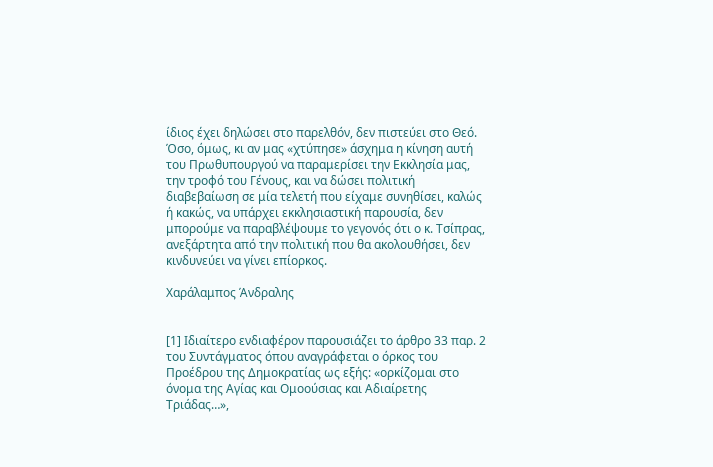ίδιος έχει δηλώσει στο παρελθόν, δεν πιστεύει στο Θεό. Όσο, όμως, κι αν μας «χτύπησε» άσχημα η κίνηση αυτή του Πρωθυπουργού να παραμερίσει την Εκκλησία μας, την τροφό του Γένους, και να δώσει πολιτική διαβεβαίωση σε μία τελετή που είχαμε συνηθίσει, καλώς ή κακώς, να υπάρχει εκκλησιαστική παρουσία, δεν μπορούμε να παραβλέψουμε το γεγονός ότι ο κ. Τσίπρας, ανεξάρτητα από την πολιτική που θα ακολουθήσει, δεν κινδυνεύει να γίνει επίορκος.

Χαράλαμπος Άνδραλης


[1] Ιδιαίτερο ενδιαφέρον παρουσιάζει το άρθρο 33 παρ. 2 του Συντάγματος όπου αναγράφεται ο όρκος του Προέδρου της Δημοκρατίας ως εξής: «ορκίζομαι στο όνομα της Αγίας και Ομοούσιας και Αδιαίρετης Τριάδας…»,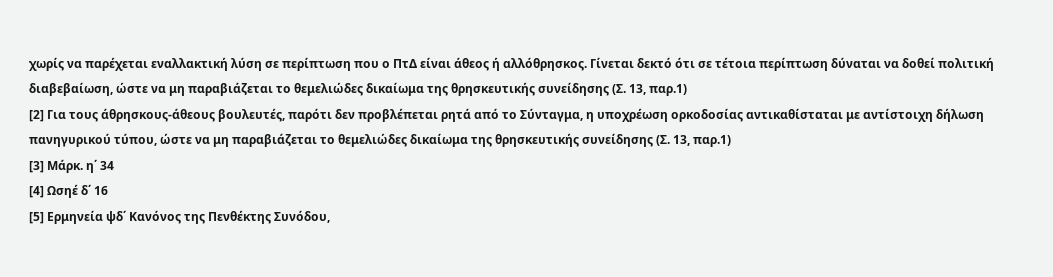χωρίς να παρέχεται εναλλακτική λύση σε περίπτωση που ο ΠτΔ είναι άθεος ή αλλόθρησκος. Γίνεται δεκτό ότι σε τέτοια περίπτωση δύναται να δοθεί πολιτική διαβεβαίωση, ώστε να μη παραβιάζεται το θεμελιώδες δικαίωμα της θρησκευτικής συνείδησης (Σ. 13, παρ.1)
[2] Για τους άθρησκους-άθεους βουλευτές, παρότι δεν προβλέπεται ρητά από το Σύνταγμα, η υποχρέωση ορκοδοσίας αντικαθίσταται με αντίστοιχη δήλωση πανηγυρικού τύπου, ώστε να μη παραβιάζεται το θεμελιώδες δικαίωμα της θρησκευτικής συνείδησης (Σ. 13, παρ.1)
[3] Μάρκ. η΄ 34
[4] Ωσηέ δ΄ 16
[5] Ερμηνεία ψδ΄ Κανόνος της Πενθέκτης Συνόδου,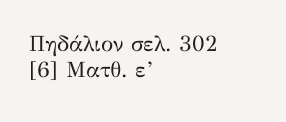Πηδάλιον σελ. 302
[6] Ματθ. ε’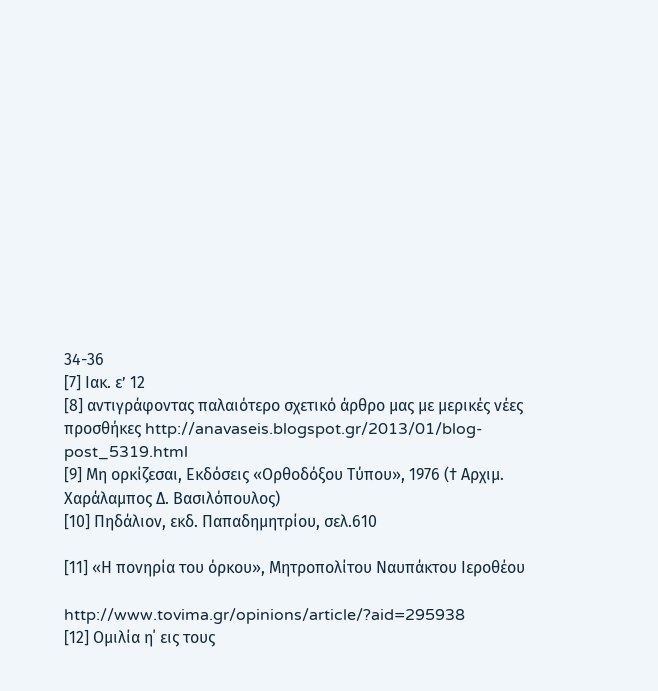34-36
[7] Ιακ. ε’ 12
[8] αντιγράφοντας παλαιότερο σχετικό άρθρο μας με μερικές νέες προσθήκες http://anavaseis.blogspot.gr/2013/01/blog-post_5319.html
[9] Μη ορκίζεσαι, Εκδόσεις «Ορθοδόξου Τύπου», 1976 († Αρχιμ. Χαράλαμπος Δ. Βασιλόπουλος)
[10] Πηδάλιον, εκδ. Παπαδημητρίου, σελ.610

[11] «Η πονηρία του όρκου», Μητροπολίτου Ναυπάκτου Ιεροθέου

http://www.tovima.gr/opinions/article/?aid=295938
[12] Ομιλία η΄ εις τους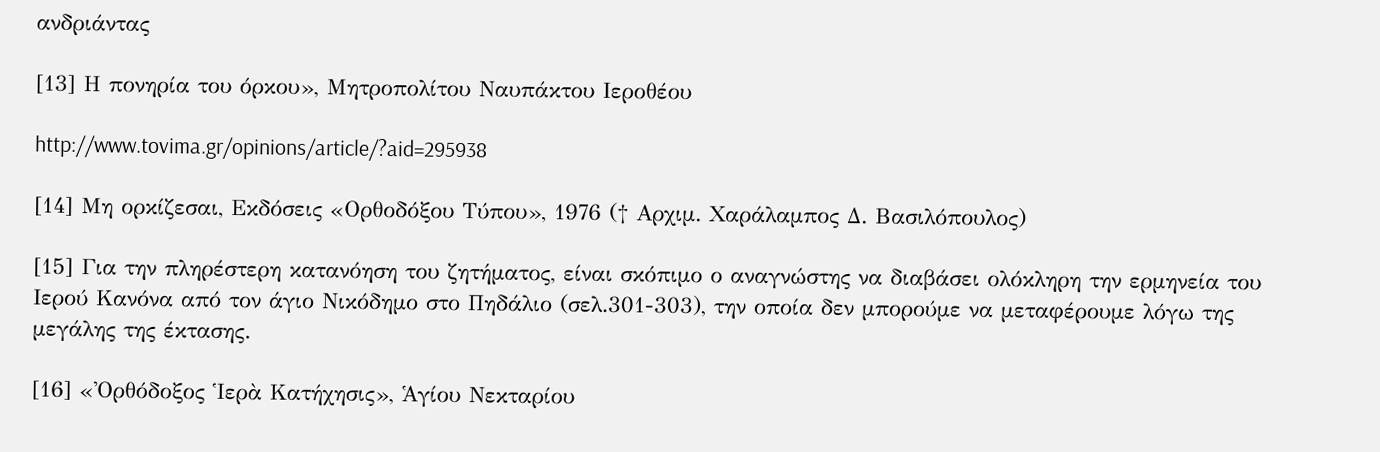ανδριάντας

[13] Η πονηρία του όρκου», Μητροπολίτου Ναυπάκτου Ιεροθέου

http://www.tovima.gr/opinions/article/?aid=295938

[14] Μη ορκίζεσαι, Εκδόσεις «Ορθοδόξου Τύπου», 1976 († Αρχιμ. Χαράλαμπος Δ. Βασιλόπουλος)

[15] Για την πληρέστερη κατανόηση του ζητήματος, είναι σκόπιμο ο αναγνώστης να διαβάσει ολόκληρη την ερμηνεία του Ιερού Κανόνα από τον άγιο Νικόδημο στο Πηδάλιο (σελ.301-303), την οποία δεν μπορούμε να μεταφέρουμε λόγω της μεγάλης της έκτασης.

[16] «Ὀρθόδοξος Ἱερὰ Κατήχησις», Ἁγίου Νεκταρίου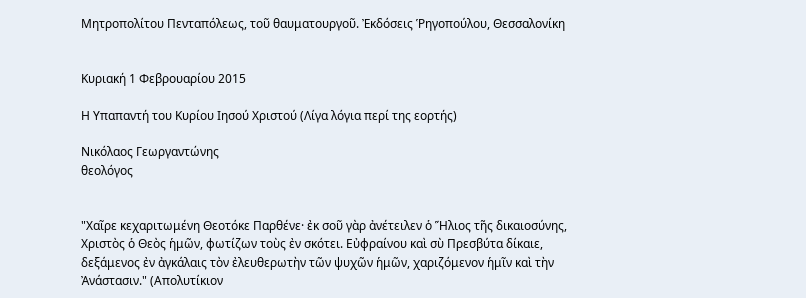Μητροπολίτου Πενταπόλεως, τοῦ θαυματουργοῦ. Ἐκδόσεις Ῥηγοπούλου, Θεσσαλονίκη


Κυριακή 1 Φεβρουαρίου 2015

Η Υπαπαντή του Κυρίου Ιησού Χριστού (Λίγα λόγια περί της εορτής)

Νικόλαος Γεωργαντώνης
θεολόγος


"Χαῖρε κεχαριτωμένη Θεοτόκε Παρθένε· ἐκ σοῦ γὰρ ἀνέτειλεν ὁ Ἥλιος τῆς δικαιοσύνης, Χριστὸς ὁ Θεὸς ἡμῶν, φωτίζων τοὺς ἐν σκότει. Εὐφραίνου καὶ σὺ Πρεσβύτα δίκαιε, δεξάμενος ἐν ἀγκάλαις τὸν ἐλευθερωτὴν τῶν ψυχῶν ἡμῶν, χαριζόμενον ἡμῖν καὶ τὴν Ἀνάστασιν." (Απολυτίκιον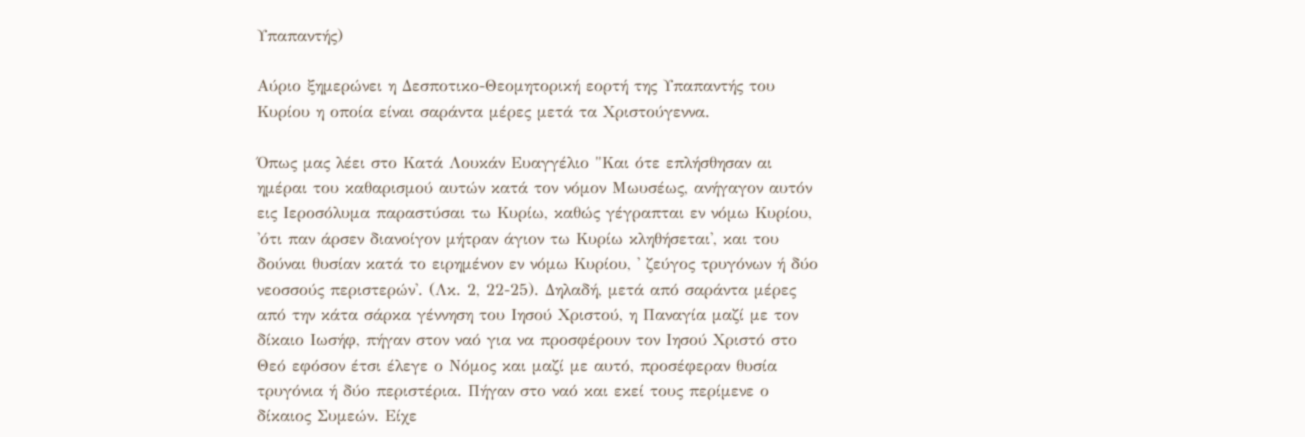Υπαπαντής)

Αύριο ξημερώνει η Δεσποτικο-Θεομητορική εορτή της Υπαπαντής του Κυρίου η οποία είναι σαράντα μέρες μετά τα Χριστούγεννα.

Όπως μας λέει στο Κατά Λουκάν Ευαγγέλιο "Και ότε επλήσθησαν αι ημέραι του καθαρισμού αυτών κατά τον νόμον Μωυσέως, ανήγαγον αυτόν εις Ιεροσόλυμα παραστύσαι τω Κυρίω, καθώς γέγραπται εν νόμω Κυρίου, 'ότι παν άρσεν διανοίγον μήτραν άγιον τω Κυρίω κληθήσεται', και του δούναι θυσίαν κατά το ειρημένον εν νόμω Κυρίου, ' ζεύγος τρυγόνων ή δύο νεοσσούς περιστερών'. (Λκ. 2, 22-25). Δηλαδή, μετά από σαράντα μέρες από την κάτα σάρκα γέννηση του Ιησού Χριστού, η Παναγία μαζί με τον δίκαιο Ιωσήφ, πήγαν στον ναό για να προσφέρουν τον Ιησού Χριστό στο Θεό εφόσον έτσι έλεγε ο Νόμος και μαζί με αυτό, προσέφεραν θυσία τρυγόνια ή δύο περιστέρια. Πήγαν στο ναό και εκεί τους περίμενε ο δίκαιος Συμεών. Είχε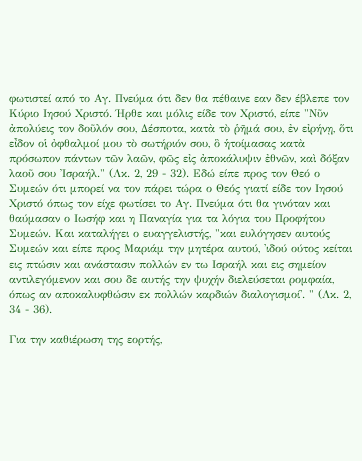φωτιστεί από το Αγ. Πνεύμα ότι δεν θα πέθαινε εαν δεν έβλεπε τον Κύριο Ιησού Χριστό. Ήρθε και μόλις είδε τον Χριστό, είπε "Νῦν ἀπολύεις τον δοῦλόν σου, Δέσποτα, κατὰ τὸ ῥῆμά σου, ἐν εἰρήνῃ, ὅτι εἶδον οἱ ὀφθαλμοί μου τὸ σωτήριόν σου, ὃ ἡτοίμασας κατὰ πρόσωπον πάντων τῶν λαῶν, φῶς εἰς ἀποκάλυψιν ἐθνῶν, καὶ δόξαν λαοῦ σου Ἰσραήλ." (Λκ. 2, 29 - 32). Εδώ είπε προς τον Θεό ο Συμεών ότι μπορεί να τον πάρει τώρα ο Θεός γιατί είδε τον Ιησού Χριστό όπως τον είχε φωτίσει το Αγ. Πνεύμα ότι θα γινόταν και θαύμασαν ο Ιωσήφ και η Παναγία για τα λόγια του Προφήτου Συμεών. Και καταλήγει ο ευαγγελιστής, "και ευλόγησεν αυτούς Συμεών και είπε προς Μαριάμ την μητέρα αυτού, 'ιδού ούτος κείται εις πτώσιν και ανάστασιν πολλών εν τω Ισραήλ και εις σημείον αντιλεγόμενον και σου δε αυτής την ψυχήν διελεύσεται ρομφαία, όπως αν αποκαλυφθώσιν εκ πολλών καρδιών διαλογισμοί'. " (Λκ. 2, 34 - 36).

Για την καθιέρωση της εορτής,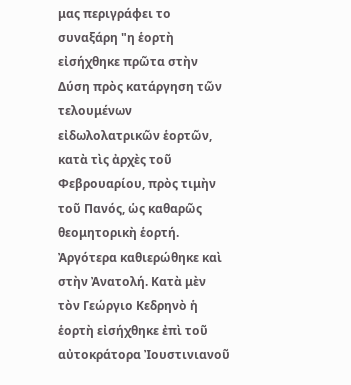μας περιγράφει το συναξάρη "η ἑορτὴ εἰσήχθηκε πρῶτα στὴν Δύση πρὸς κατάργηση τῶν τελουμένων εἰδωλολατρικῶν ἑορτῶν, κατὰ τὶς ἀρχὲς τοῦ Φεβρουαρίου, πρὸς τιμὴν τοῦ Πανός, ὡς καθαρῶς θεομητορικὴ ἑορτή. Ἀργότερα καθιερώθηκε καὶ στὴν Ἀνατολή. Κατὰ μὲν τὸν Γεώργιο Κεδρηνὸ ἡ ἑορτὴ εἰσήχθηκε ἐπὶ τοῦ αὐτοκράτορα Ἰουστινιανοῦ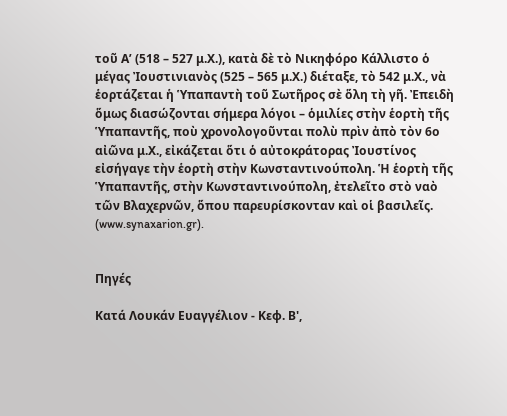τοῦ Α’ (518 – 527 μ.Χ.), κατὰ δὲ τὸ Νικηφόρο Κάλλιστο ὁ μέγας Ἰουστινιανὸς (525 – 565 μ.Χ.) διέταξε, τὸ 542 μ.Χ., νὰ ἑορτάζεται ἡ Ὑπαπαντὴ τοῦ Σωτῆρος σὲ ὅλη τὴ γῆ. Ἐπειδὴ ὅμως διασώζονται σήμερα λόγοι – ὁμιλίες στὴν ἑορτὴ τῆς Ὑπαπαντῆς, ποὺ χρονολογοῦνται πολὺ πρὶν ἀπὸ τὸν 6ο αἰῶνα μ.Χ., εἰκάζεται ὅτι ὁ αὐτοκράτορας Ἰουστίνος εἰσήγαγε τὴν ἑορτὴ στὴν Κωνσταντινούπολη. Ἡ ἑορτὴ τῆς Ὑπαπαντῆς, στὴν Κωνσταντινούπολη, ἐτελεῖτο στὸ ναὸ τῶν Βλαχερνῶν, ὅπου παρευρίσκονταν καὶ οἱ βασιλεῖς.
(www.synaxarion.gr).


Πηγές

Κατά Λουκάν Ευαγγέλιον - Κεφ. Β',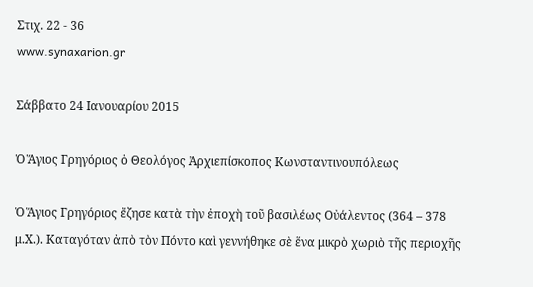Στιχ. 22 - 36
www.synaxarion.gr

Σάββατο 24 Ιανουαρίου 2015

Ὁ Ἅγιος Γρηγόριος ὁ Θεολόγος Ἀρχιεπίσκοπος Κωνσταντινουπόλεως

Ὁ Ἅγιος Γρηγόριος ἔζησε κατὰ τὴν ἐποχὴ τοῦ βασιλέως Οὐάλεντος (364 – 378 μ.Χ.). Καταγόταν ἀπὸ τὸν Πόντο καὶ γεννήθηκε σὲ ἕνα μικρὸ χωριὸ τῆς περιοχῆς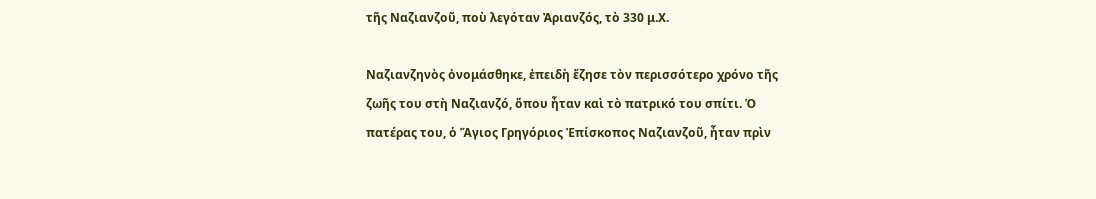τῆς Ναζιανζοῦ, ποὺ λεγόταν Ἀριανζός, τὸ 330 μ.Χ.

Ναζιανζηνὸς ὀνομάσθηκε, ἐπειδὴ ἔζησε τὸν περισσότερο χρόνο τῆς ζωῆς του στὴ Ναζιανζό, ὅπου ἦταν καὶ τὸ πατρικό του σπίτι. Ὁ πατέρας του, ὁ Ἅγιος Γρηγόριος Ἐπίσκοπος Ναζιανζοῦ, ἦταν πρὶν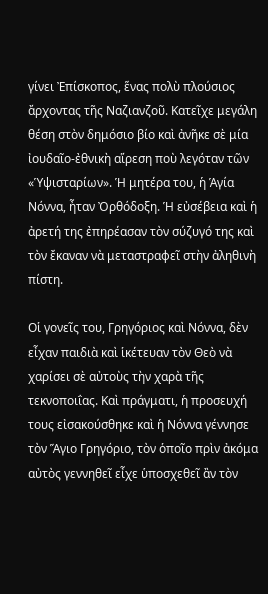γίνει Ἐπίσκοπος, ἕνας πολὺ πλούσιος ἄρχοντας τῆς Ναζιανζοῦ. Κατεῖχε μεγάλη θέση στὸν δημόσιο βίο καὶ ἀνῆκε σὲ μία ἰουδαῖο-ἐθνικὴ αἵρεση ποὺ λεγόταν τῶν «Ὑψισταρίων». Ἡ μητέρα του, ἡ Ἁγία Νόννα, ἦταν Ὀρθόδοξη. Ἡ εὐσέβεια καὶ ἡ ἀρετή της ἐπηρέασαν τὸν σύζυγό της καὶ τὸν ἔκαναν νὰ μεταστραφεῖ στὴν ἀληθινὴ πίστη.

Οἱ γονεῖς του, Γρηγόριος καὶ Νόννα, δὲν εἶχαν παιδιὰ καὶ ἱκέτευαν τὸν Θεὸ νὰ χαρίσει σὲ αὐτοὺς τὴν χαρὰ τῆς τεκνοποιΐας. Καὶ πράγματι, ἡ προσευχή τους εἰσακούσθηκε καὶ ἡ Νόννα γέννησε τὸν Ἅγιο Γρηγόριο, τὸν ὁποῖο πρὶν ἀκόμα αὐτὸς γεννηθεῖ εἶχε ὑποσχεθεῖ ἂν τὸν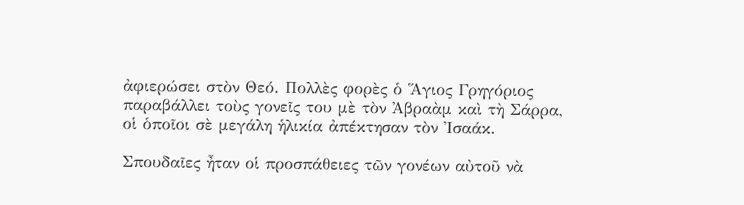ἀφιερώσει στὸν Θεό. Πολλὲς φορὲς ὁ Ἅγιος Γρηγόριος παραβάλλει τοὺς γονεῖς του μὲ τὸν Ἀβραὰμ καὶ τὴ Σάρρα, οἱ ὁποῖοι σὲ μεγάλη ἡλικία ἀπέκτησαν τὸν Ἰσαάκ.

Σπουδαῖες ἦταν οἱ προσπάθειες τῶν γονέων αὐτοῦ νὰ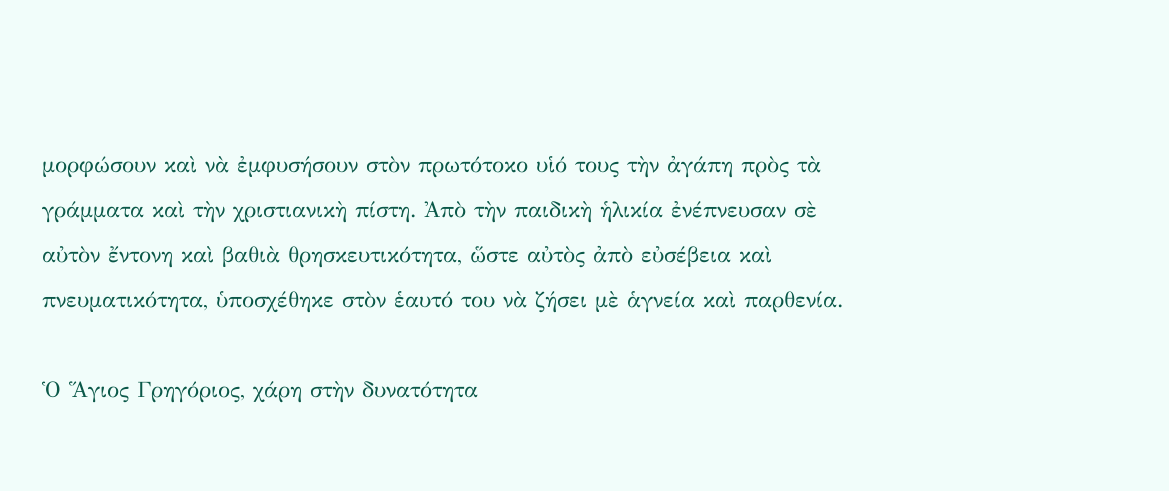μορφώσουν καὶ νὰ ἐμφυσήσουν στὸν πρωτότοκο υἱό τους τὴν ἀγάπη πρὸς τὰ γράμματα καὶ τὴν χριστιανικὴ πίστη. Ἀπὸ τὴν παιδικὴ ἡλικία ἐνέπνευσαν σὲ αὐτὸν ἔντονη καὶ βαθιὰ θρησκευτικότητα, ὥστε αὐτὸς ἀπὸ εὐσέβεια καὶ πνευματικότητα, ὑποσχέθηκε στὸν ἑαυτό του νὰ ζήσει μὲ ἁγνεία καὶ παρθενία.

Ὁ Ἅγιος Γρηγόριος, χάρη στὴν δυνατότητα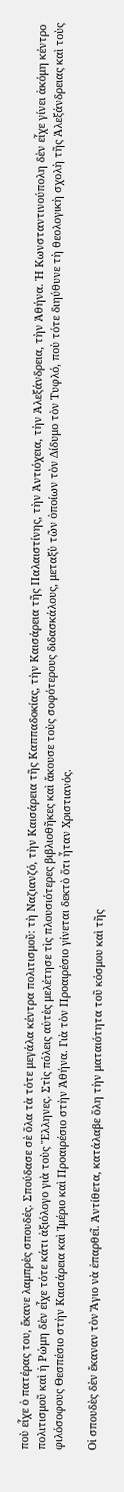ποὺ εἶχε ὁ πατέρας του, ἔκανε λαμπρὲς σπουδές. Σπούδασε σὲ ὅλα τὰ τότε μεγάλα κέντρα πολιτισμοῦ: τὴ Ναζιανζό, τὴν Καισάρεια τῆς Καππαδοκίας, τὴν Καισάρεια τῆς Παλαιστίνης, τὴν Ἀντιόχεια, τὴν Ἀλεξάνδρεια, τὴν Ἀθήνα. Ἡ Κωνσταντινούπολη δὲν εἶχε γίνει ἀκόμη κέντρο πολιτισμοῦ καὶ ἡ Ρώμη δὲν εἶχε τότε κάτι ἀξιόλογο γιὰ τοὺς Ἕλληνες. Στὶς πόλεις αὐτὲς μελέτησε τὶς πλουσιότερες βιβλιοθῆκες καὶ ἄκουσε τοὺς σοφότερους διδασκάλους, μεταξὺ τῶν ὁποίων τὸν Δίδυμο τὸν Τυφλό, ποὺ τότε διηύθυνε τὴ θεολογικὴ σχολὴ τῆς Ἀλεξάνδρειας καὶ τοὺς φιλόσοφους Θεσπέσιο στὴν Καισάρεια καὶ Ἰμέριο καὶ Προαιρέσιο στὴν Ἀθήνα. Γιὰ τὸν Προαιρέσιο γίνεται δεκτὸ ὅτι ἦταν Χριστιανός.

Οἱ σπουδὲς δὲν ἔκαναν τὸν Ἅγιο νὰ ἐπαρθεῖ. Ἀντίθετα, κατάλαβε ὅλη τὴν ματαιότητα τοῦ κόσμου καὶ τῆς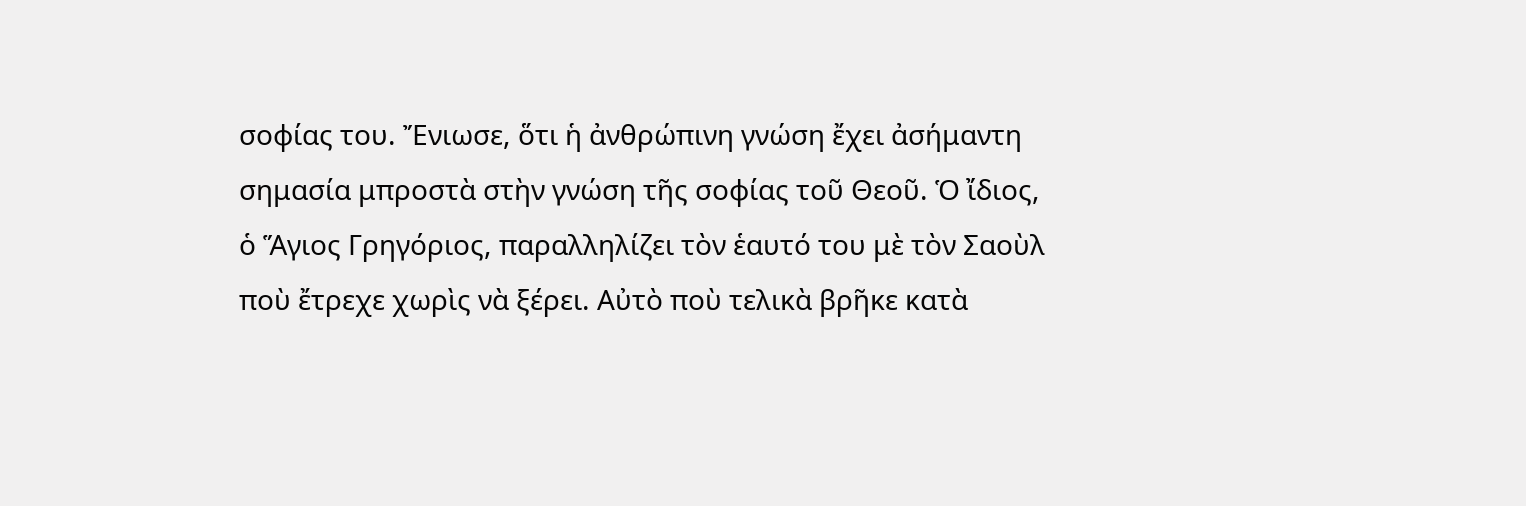σοφίας του. Ἔνιωσε, ὅτι ἡ ἀνθρώπινη γνώση ἔχει ἀσήμαντη σημασία μπροστὰ στὴν γνώση τῆς σοφίας τοῦ Θεοῦ. Ὁ ἴδιος, ὁ Ἅγιος Γρηγόριος, παραλληλίζει τὸν ἑαυτό του μὲ τὸν Σαοὺλ ποὺ ἔτρεχε χωρὶς νὰ ξέρει. Αὐτὸ ποὺ τελικὰ βρῆκε κατὰ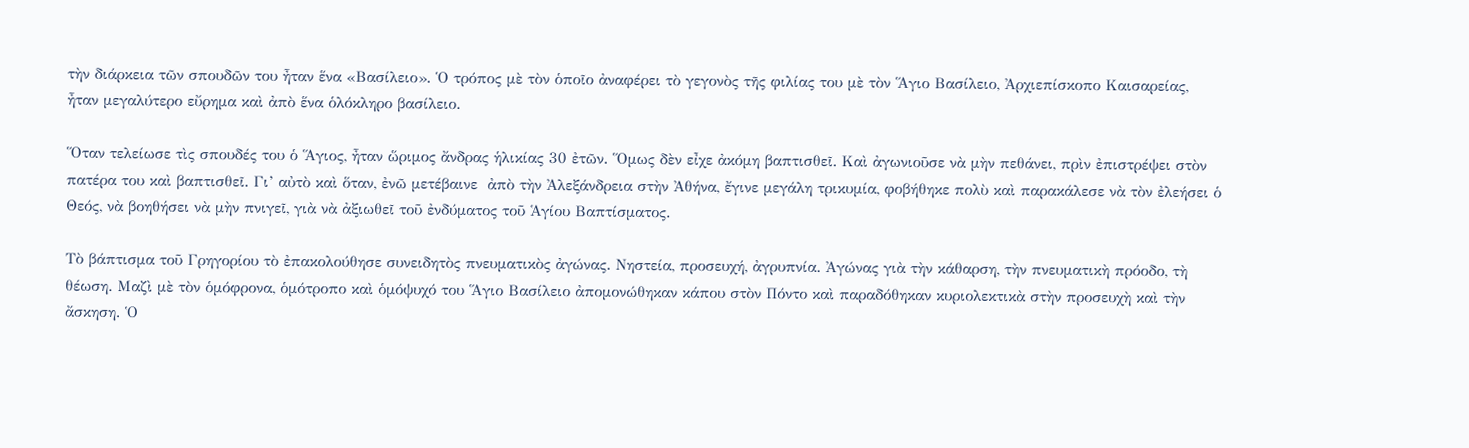τὴν διάρκεια τῶν σπουδῶν του ἦταν ἕνα «Βασίλειο». Ὁ τρόπος μὲ τὸν ὁποῖο ἀναφέρει τὸ γεγονὸς τῆς φιλίας του μὲ τὸν Ἅγιο Βασίλειο, Ἀρχιεπίσκοπο Καισαρείας, ἦταν μεγαλύτερο εὔρημα καὶ ἀπὸ ἕνα ὁλόκληρο βασίλειο.

Ὅταν τελείωσε τὶς σπουδές του ὁ Ἅγιος, ἦταν ὥριμος ἄνδρας ἡλικίας 30 ἐτῶν. Ὅμως δὲν εἶχε ἀκόμη βαπτισθεῖ. Καὶ ἀγωνιοῦσε νὰ μὴν πεθάνει, πρὶν ἐπιστρέψει στὸν πατέρα του καὶ βαπτισθεῖ. Γι’ αὐτὸ καὶ ὅταν, ἐνῶ μετέβαινε  ἀπὸ τὴν Ἀλεξάνδρεια στὴν Ἀθήνα, ἔγινε μεγάλη τρικυμία, φοβήθηκε πολὺ καὶ παρακάλεσε νὰ τὸν ἐλεήσει ὁ Θεός, νὰ βοηθήσει νὰ μὴν πνιγεῖ, γιὰ νὰ ἀξιωθεῖ τοῦ ἐνδύματος τοῦ Ἁγίου Βαπτίσματος.

Τὸ βάπτισμα τοῦ Γρηγορίου τὸ ἐπακολούθησε συνειδητὸς πνευματικὸς ἀγώνας. Νηστεία, προσευχή, ἀγρυπνία. Ἀγώνας γιὰ τὴν κάθαρση, τὴν πνευματικὴ πρόοδο, τὴ θέωση. Μαζὶ μὲ τὸν ὁμόφρονα, ὁμότροπο καὶ ὁμόψυχό του Ἅγιο Βασίλειο ἀπομονώθηκαν κάπου στὸν Πόντο καὶ παραδόθηκαν κυριολεκτικὰ στὴν προσευχὴ καὶ τὴν ἄσκηση. Ὁ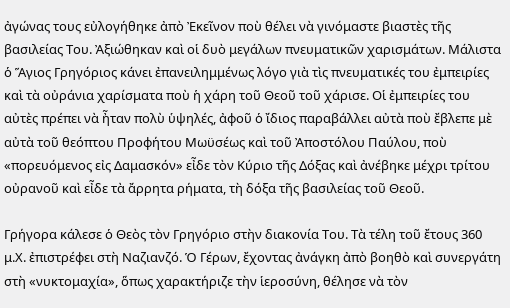ἀγώνας τους εὐλογήθηκε ἀπὸ Ἐκεῖνον ποὺ θέλει νὰ γινόμαστε βιαστὲς τῆς βασιλείας Του. Ἀξιώθηκαν καὶ οἱ δυὸ μεγάλων πνευματικῶν χαρισμάτων. Μάλιστα ὁ Ἅγιος Γρηγόριος κάνει ἐπανειλημμένως λόγο γιὰ τὶς πνευματικές του ἐμπειρίες καὶ τὰ οὐράνια χαρίσματα ποὺ ἡ χάρη τοῦ Θεοῦ τοῦ χάρισε. Οἱ ἐμπειρίες του αὐτὲς πρέπει νὰ ἦταν πολὺ ὑψηλές, ἀφοῦ ὁ ἴδιος παραβάλλει αὐτὰ ποὺ ἔβλεπε μὲ αὐτὰ τοῦ θεόπτου Προφήτου Μωϋσέως καὶ τοῦ Ἀποστόλου Παύλου, ποὺ «πορευόμενος εἰς Δαμασκόν» εἶδε τὸν Κύριο τῆς Δόξας καὶ ἀνέβηκε μέχρι τρίτου οὐρανοῦ καὶ εἶδε τὰ ἄρρητα ρήματα, τὴ δόξα τῆς βασιλείας τοῦ Θεοῦ.

Γρήγορα κάλεσε ὁ Θεὸς τὸν Γρηγόριο στὴν διακονία Του. Τὰ τέλη τοῦ ἔτους 360 μ.Χ. ἐπιστρέφει στὴ Ναζιανζό. Ὁ Γέρων, ἔχοντας ἀνάγκη ἀπὸ βοηθὸ καὶ συνεργάτη στὴ «νυκτομαχία», ὅπως χαρακτήριζε τὴν ἱεροσύνη, θέλησε νὰ τὸν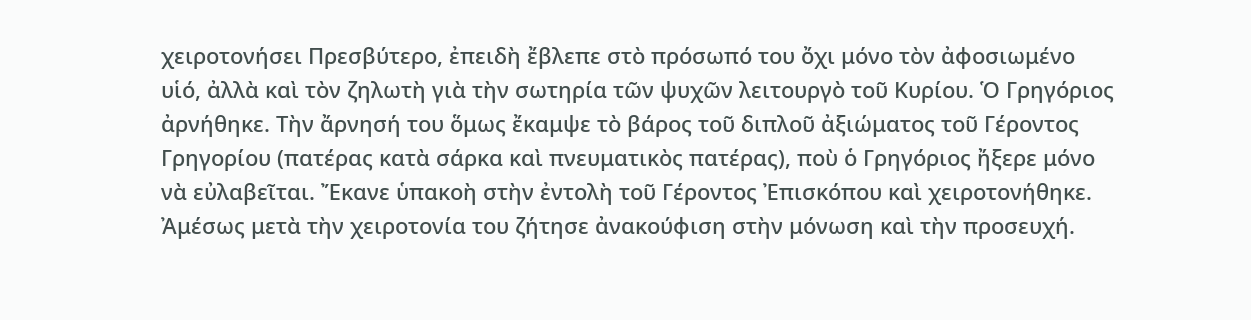χειροτονήσει Πρεσβύτερο, ἐπειδὴ ἔβλεπε στὸ πρόσωπό του ὄχι μόνο τὸν ἀφοσιωμένο υἱό, ἀλλὰ καὶ τὸν ζηλωτὴ γιὰ τὴν σωτηρία τῶν ψυχῶν λειτουργὸ τοῦ Κυρίου. Ὁ Γρηγόριος ἀρνήθηκε. Τὴν ἄρνησή του ὅμως ἔκαμψε τὸ βάρος τοῦ διπλοῦ ἀξιώματος τοῦ Γέροντος Γρηγορίου (πατέρας κατὰ σάρκα καὶ πνευματικὸς πατέρας), ποὺ ὁ Γρηγόριος ἤξερε μόνο νὰ εὐλαβεῖται. Ἔκανε ὑπακοὴ στὴν ἐντολὴ τοῦ Γέροντος Ἐπισκόπου καὶ χειροτονήθηκε. Ἀμέσως μετὰ τὴν χειροτονία του ζήτησε ἀνακούφιση στὴν μόνωση καὶ τὴν προσευχή.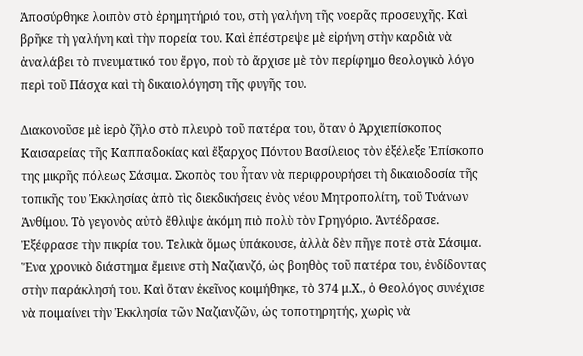Ἀποσύρθηκε λοιπὸν στὸ ἐρημητήριό του, στὴ γαλήνη τῆς νοερᾶς προσευχῆς. Καὶ βρῆκε τὴ γαλήνη καὶ τὴν πορεία του. Καὶ ἐπέστρεψε μὲ εἰρήνη στὴν καρδιὰ νὰ ἀναλάβει τὸ πνευματικό του ἔργο, ποὺ τὸ ἄρχισε μὲ τὸν περίφημο θεολογικὸ λόγο περὶ τοῦ Πάσχα καὶ τὴ δικαιολόγηση τῆς φυγῆς του.

Διακονοῦσε μὲ ἱερὸ ζῆλο στὸ πλευρὸ τοῦ πατέρα του, ὅταν ὁ Ἀρχιεπίσκοπος Καισαρείας τῆς Καππαδοκίας καὶ ἔξαρχος Πόντου Βασίλειος τὸν ἐξέλεξε Ἐπίσκοπο της μικρῆς πόλεως Σάσιμα. Σκοπὸς του ἦταν νὰ περιφρουρήσει τὴ δικαιοδοσία τῆς τοπικῆς του Ἐκκλησίας ἀπὸ τὶς διεκδικήσεις ἐνὸς νέου Μητροπολίτη, τοῦ Τυάνων Ἀνθίμου. Τὸ γεγονὸς αὐτὸ ἔθλιψε ἀκόμη πιὸ πολὺ τὸν Γρηγόριο. Ἀντέδρασε. Ἐξέφρασε τὴν πικρία του. Τελικὰ ὅμως ὑπάκουσε, ἀλλὰ δὲν πῆγε ποτὲ στὰ Σάσιμα. Ἕνα χρονικὸ διάστημα ἔμεινε στὴ Ναζιανζό, ὡς βοηθὸς τοῦ πατέρα του, ἐνδίδοντας στὴν παράκλησή του. Καὶ ὅταν ἐκεῖνος κοιμήθηκε, τὸ 374 μ.Χ., ὁ Θεολόγος συνέχισε νὰ ποιμαίνει τὴν Ἐκκλησία τῶν Ναζιανζῶν, ὡς τοποτηρητής, χωρὶς νὰ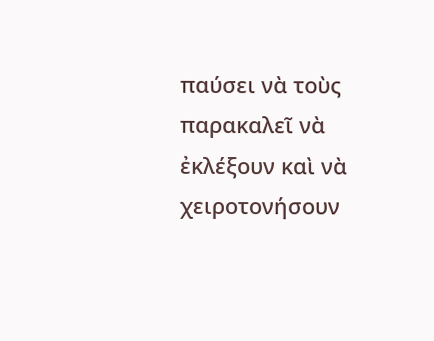παύσει νὰ τοὺς παρακαλεῖ νὰ ἐκλέξουν καὶ νὰ χειροτονήσουν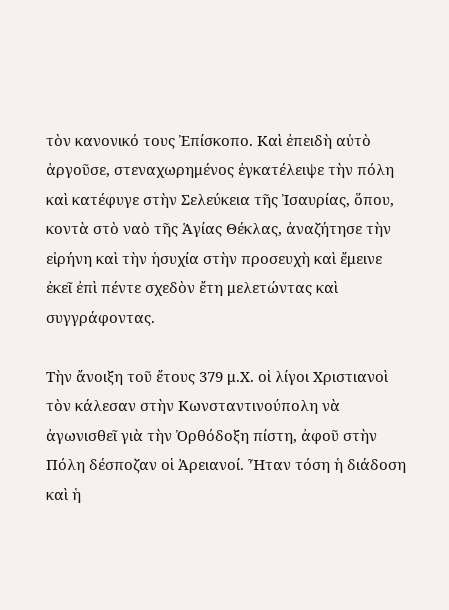τὸν κανονικό τους Ἐπίσκοπο. Καὶ ἐπειδὴ αὐτὸ ἀργοῦσε, στεναχωρημένος ἐγκατέλειψε τὴν πόλη καὶ κατέφυγε στὴν Σελεύκεια τῆς Ἰσαυρίας, ὅπου, κοντὰ στὸ ναὸ τῆς Ἁγίας Θέκλας, ἀναζήτησε τὴν εἰρήνη καὶ τὴν ἡσυχία στὴν προσευχὴ καὶ ἔμεινε ἐκεῖ ἐπὶ πέντε σχεδὸν ἔτη μελετώντας καὶ συγγράφοντας.

Τὴν ἄνοιξη τοῦ ἔτους 379 μ.Χ. οἱ λίγοι Χριστιανοὶ τὸν κάλεσαν στὴν Κωνσταντινούπολη νὰ ἀγωνισθεῖ γιὰ τὴν Ὀρθόδοξη πίστη, ἀφοῦ στὴν Πόλη δέσποζαν οἱ Ἀρειανοί. Ἦταν τόση ἡ διάδοση καὶ ἡ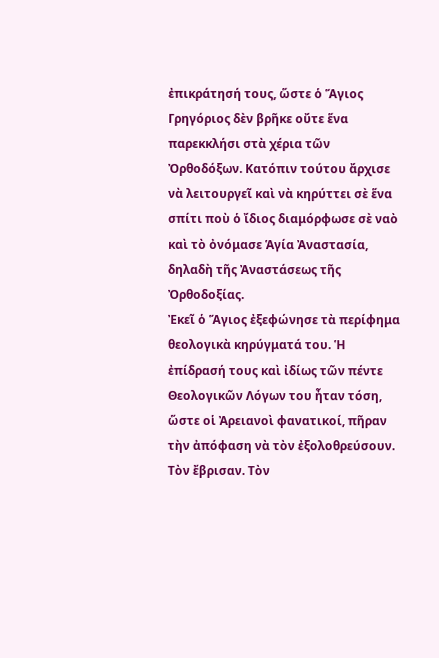ἐπικράτησή τους, ὥστε ὁ Ἅγιος Γρηγόριος δὲν βρῆκε οὔτε ἕνα παρεκκλήσι στὰ χέρια τῶν Ὀρθοδόξων. Κατόπιν τούτου ἄρχισε νὰ λειτουργεῖ καὶ νὰ κηρύττει σὲ ἕνα σπίτι ποὺ ὁ ἴδιος διαμόρφωσε σὲ ναὸ καὶ τὸ ὀνόμασε Ἁγία Ἀναστασία, δηλαδὴ τῆς Ἀναστάσεως τῆς Ὀρθοδοξίας.
Ἐκεῖ ὁ Ἅγιος ἐξεφώνησε τὰ περίφημα θεολογικὰ κηρύγματά του. Ἡ ἐπίδρασή τους καὶ ἰδίως τῶν πέντε Θεολογικῶν Λόγων του ἦταν τόση, ὥστε οἱ Ἀρειανοὶ φανατικοί, πῆραν τὴν ἀπόφαση νὰ τὸν ἐξολοθρεύσουν. Τὸν ἔβρισαν. Τὸν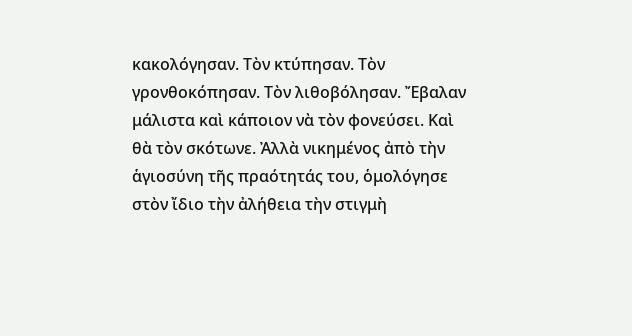κακολόγησαν. Τὸν κτύπησαν. Τὸν γρονθοκόπησαν. Τὸν λιθοβόλησαν. Ἔβαλαν μάλιστα καὶ κάποιον νὰ τὸν φονεύσει. Καὶ θὰ τὸν σκότωνε. Ἀλλὰ νικημένος ἀπὸ τὴν ἁγιοσύνη τῆς πραότητάς του, ὁμολόγησε στὸν ἴδιο τὴν ἀλήθεια τὴν στιγμὴ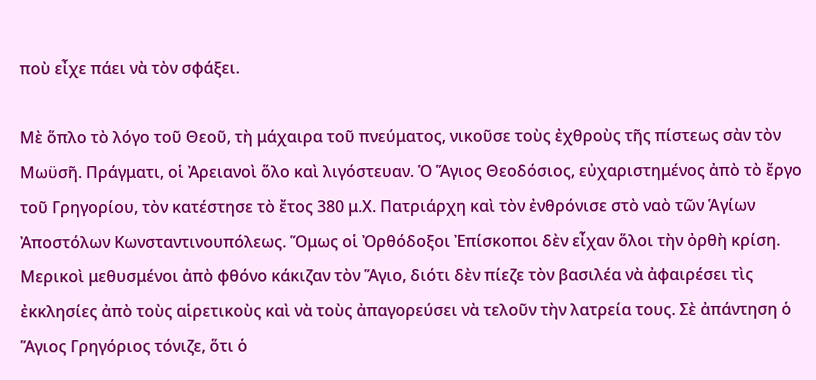ποὺ εἶχε πάει νὰ τὸν σφάξει.

Μὲ ὅπλο τὸ λόγο τοῦ Θεοῦ, τὴ μάχαιρα τοῦ πνεύματος, νικοῦσε τοὺς ἐχθροὺς τῆς πίστεως σὰν τὸν Μωϋσῆ. Πράγματι, οἱ Ἀρειανοὶ ὅλο καὶ λιγόστευαν. Ὁ Ἅγιος Θεοδόσιος, εὐχαριστημένος ἀπὸ τὸ ἔργο τοῦ Γρηγορίου, τὸν κατέστησε τὸ ἔτος 380 μ.Χ. Πατριάρχη καὶ τὸν ἐνθρόνισε στὸ ναὸ τῶν Ἁγίων Ἀποστόλων Κωνσταντινουπόλεως. Ὅμως οἱ Ὀρθόδοξοι Ἐπίσκοποι δὲν εἶχαν ὅλοι τὴν ὀρθὴ κρίση. Μερικοὶ μεθυσμένοι ἀπὸ φθόνο κάκιζαν τὸν Ἅγιο, διότι δὲν πίεζε τὸν βασιλέα νὰ ἀφαιρέσει τὶς ἐκκλησίες ἀπὸ τοὺς αἱρετικοὺς καὶ νὰ τοὺς ἀπαγορεύσει νὰ τελοῦν τὴν λατρεία τους. Σὲ ἀπάντηση ὁ Ἅγιος Γρηγόριος τόνιζε, ὅτι ὁ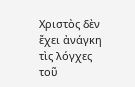Χριστὸς δὲν ἔχει ἀνάγκη τὶς λόγχες τοῦ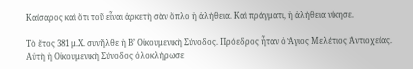Καίσαρος καὶ ὅτι τοῦ εἶναι ἀρκετὴ σὰν ὅπλο ἡ ἀλήθεια. Καὶ πράγματι, ἡ ἀλήθεια νίκησε.

Τὸ ἔτος 381 μ.Χ. συνῆλθε ἡ Β’ Οἰκουμενικὴ Σύνοδος. Πρόεδρος ἦταν ὁ Ἅγιος Μελέτιος Ἀντιοχείας. Αὐτὴ ἡ Οἰκουμενικὴ Σύνοδος ὁλοκλήρωσε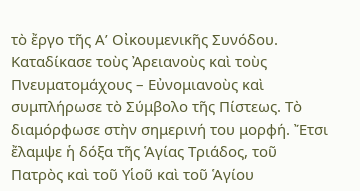τὸ ἔργο τῆς Α’ Οἰκουμενικῆς Συνόδου. Καταδίκασε τοὺς Ἀρειανοὺς καὶ τοὺς Πνευματομάχους – Εὐνομιανοὺς καὶ συμπλήρωσε τὸ Σύμβολο τῆς Πίστεως. Τὸ διαμόρφωσε στὴν σημερινή του μορφή. Ἔτσι ἔλαμψε ἡ δόξα τῆς Ἁγίας Τριάδος, τοῦ Πατρὸς καὶ τοῦ Υἱοῦ καὶ τοῦ Ἁγίου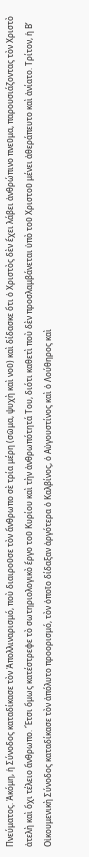Πνεύματος. Ἀκόμη, ἡ Σύνοδος καταδίκασε τὸν Ἀπολλιναρισμό, ποὺ διαιροῦσε τὸν ἄνθρωπο σὲ τρία μέρη (σῶμα, ψυχὴ καὶ νοῦ) καὶ δίδασκε ὅτι ὁ Χριστὸς δὲν ἔχει λάβει ἀνθρώπινο πνεῦμα, παρουσιάζοντας τὸν Χριστὸ ἀτελὴ καὶ ὄχι τέλειο ἄνθρωπο. Ἔτσι ὅμως κατέστρεφε τὸ σωτηριολογικὸ ἔργο τοῦ Κυρίου καὶ τὴν ἀνθρωπότητά Του, διότι καθετὶ ποὺ δὲν προσλαμβάνεται ὑπὸ τοῦ Χριστοῦ μένει ἀθεράπευτο καὶ ἀνίατο. Τρίτον, ἡ Β’ Οἰκουμενικὴ Σύνοδος καταδίκασε τὸν ἀπόλυτο προορισμό, τὸν ὁποῖο δίδαξαν ἀργότερα ὁ Καλβίνος, ὁ Αὐγουστίνος καὶ ὁ Λούθηρος καὶ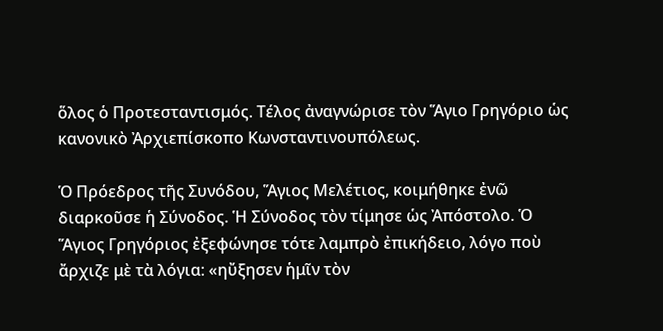ὅλος ὁ Προτεσταντισμός. Τέλος ἀναγνώρισε τὸν Ἅγιο Γρηγόριο ὡς κανονικὸ Ἀρχιεπίσκοπο Κωνσταντινουπόλεως.

Ὁ Πρόεδρος τῆς Συνόδου, Ἅγιος Μελέτιος, κοιμήθηκε ἐνῶ διαρκοῦσε ἡ Σύνοδος. Ἡ Σύνοδος τὸν τίμησε ὡς Ἀπόστολο. Ὁ Ἅγιος Γρηγόριος ἐξεφώνησε τότε λαμπρὸ ἐπικήδειο, λόγο ποὺ ἄρχιζε μὲ τὰ λόγια: «ηὔξησεν ἡμῖν τὸν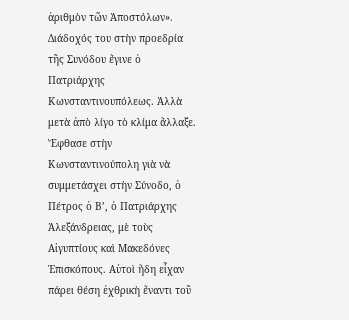ἀριθμὸν τῶν Ἀποστόλων». Διάδοχός του στὴν προεδρία τῆς Συνόδου ἔγινε ὁ Πατριάρχης Κωνσταντινουπόλεως. Ἀλλὰ μετὰ ἀπὸ λίγο τὸ κλίμα ἄλλαξε. Ἔφθασε στὴν Κωνσταντινούπολη γιὰ νὰ συμμετάσχει στὴν Σύνοδο, ὁ Πέτρος ὁ Β’, ὁ Πατριάρχης Ἀλεξάνδρειας, μὲ τοὺς Αἰγυπτίους καὶ Μακεδόνες Ἐπισκόπους. Αὐτοὶ ἤδη εἶχαν πάρει θέση ἐχθρικὴ ἔναντι τοῦ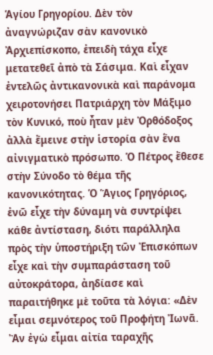Ἁγίου Γρηγορίου. Δὲν τὸν ἀναγνώριζαν σὰν κανονικὸ Ἀρχιεπίσκοπο, ἐπειδὴ τάχα εἶχε μετατεθεῖ ἀπὸ τὰ Σάσιμα. Καὶ εἶχαν ἐντελῶς ἀντικανονικὰ καὶ παράνομα χειροτονήσει Πατριάρχη τὸν Μάξιμο τὸν Κυνικό, ποὺ ἦταν μὲν Ὀρθόδοξος ἀλλὰ ἔμεινε στὴν ἱστορία σὰν ἕνα αἰνιγματικὸ πρόσωπο. Ὁ Πέτρος ἔθεσε στὴν Σύνοδο τὸ θέμα τῆς κανονικότητας. Ὁ Ἅγιος Γρηγόριος, ἐνῶ εἶχε τὴν δύναμη νὰ συντρίψει κάθε ἀντίσταση, διότι παράλληλα πρὸς τὴν ὑποστήριξη τῶν Ἐπισκόπων εἶχε καὶ τὴν συμπαράσταση τοῦ αὐτοκράτορα, ἀηδίασε καὶ παραιτήθηκε μὲ τοῦτα τὰ λόγια: «Δὲν εἶμαι σεμνότερος τοῦ Προφήτη Ἰωνᾶ. Ἂν ἐγὼ εἶμαι αἰτία ταραχῆς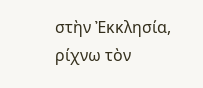στὴν Ἐκκλησία, ρίχνω τὸν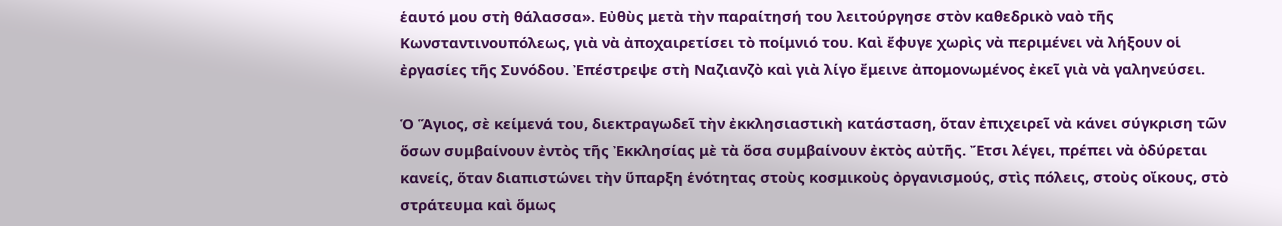ἑαυτό μου στὴ θάλασσα». Εὐθὺς μετὰ τὴν παραίτησή του λειτούργησε στὸν καθεδρικὸ ναὸ τῆς Κωνσταντινουπόλεως, γιὰ νὰ ἀποχαιρετίσει τὸ ποίμνιό του. Καὶ ἔφυγε χωρὶς νὰ περιμένει νὰ λήξουν οἱ ἐργασίες τῆς Συνόδου. Ἐπέστρεψε στὴ Ναζιανζὸ καὶ γιὰ λίγο ἔμεινε ἀπομονωμένος ἐκεῖ γιὰ νὰ γαληνεύσει.

Ὁ Ἅγιος, σὲ κείμενά του, διεκτραγωδεῖ τὴν ἐκκλησιαστικὴ κατάσταση, ὅταν ἐπιχειρεῖ νὰ κάνει σύγκριση τῶν ὅσων συμβαίνουν ἐντὸς τῆς Ἐκκλησίας μὲ τὰ ὅσα συμβαίνουν ἐκτὸς αὐτῆς. Ἔτσι λέγει, πρέπει νὰ ὀδύρεται κανείς, ὅταν διαπιστώνει τὴν ὕπαρξη ἑνότητας στοὺς κοσμικοὺς ὀργανισμούς, στὶς πόλεις, στοὺς οἴκους, στὸ στράτευμα καὶ ὅμως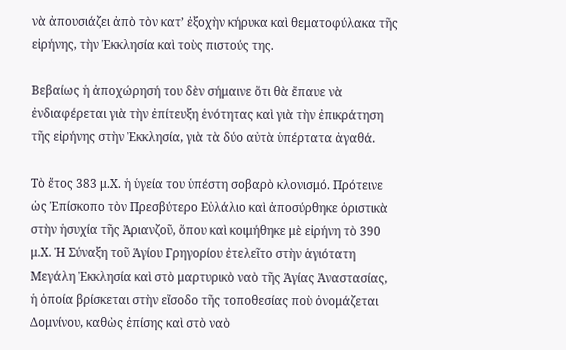νὰ ἀπουσιάζει ἀπὸ τὸν κατ’ ἐξοχὴν κήρυκα καὶ θεματοφύλακα τῆς εἰρήνης, τὴν Ἐκκλησία καὶ τοὺς πιστούς της.

Βεβαίως ἡ ἀποχώρησή του δὲν σήμαινε ὅτι θὰ ἔπαυε νὰ ἐνδιαφέρεται γιὰ τὴν ἐπίτευξη ἑνότητας καὶ γιὰ τὴν ἐπικράτηση τῆς εἰρήνης στὴν Ἐκκλησία, γιὰ τὰ δύο αὐτὰ ὑπέρτατα ἀγαθά.

Τὸ ἔτος 383 μ.Χ. ἡ ὑγεία του ὑπέστη σοβαρὸ κλονισμό. Πρότεινε ὡς Ἐπίσκοπο τὸν Πρεσβύτερο Εὐλάλιο καὶ ἀποσύρθηκε ὁριστικὰ στὴν ἡσυχία τῆς Ἀριανζοῦ, ὅπου καὶ κοιμήθηκε μὲ εἰρήνη τὸ 390 μ.Χ. Ἡ Σύναξη τοῦ Ἁγίου Γρηγορίου ἐτελεῖτο στὴν ἁγιότατη Μεγάλη Ἐκκλησία καὶ στὸ μαρτυρικὸ ναὸ τῆς Ἁγίας Ἀναστασίας, ἡ ὁποία βρίσκεται στὴν εἴσοδο τῆς τοποθεσίας ποὺ ὀνομάζεται Δομνίνου, καθὼς ἐπίσης καὶ στὸ ναὸ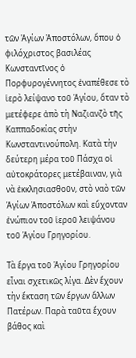τῶν Ἁγίων Ἀποστόλων, ὅπου ὁ φιλόχριστος βασιλέας Κωνσταντῖνος ὁ Πορφυρογέννητος ἐναπέθεσε τὸ ἱερὸ λείψανο τοῦ Ἁγίου, ὅταν τὸ μετέφερε ἀπὸ τὴ Ναζιανζὸ τῆς Καππαδοκίας στὴν Κωνσταντινούπολη. Κατὰ τὴν δεύτερη μέρα τοῦ Πάσχα οἱ αὐτοκράτορες μετέβαιναν, γιὰ νὰ ἐκκλησιασθοῦν, στὸ ναὸ τῶν Ἁγίων Ἀποστόλων καὶ εὔχονταν ἐνώπιον τοῦ ἱεροῦ λειψάνου τοῦ Ἁγίου Γρηγορίου.

Τὰ ἔργα τοῦ Ἁγίου Γρηγορίου εἶναι σχετικῶς λίγα. Δὲν ἔχουν τὴν ἔκταση τῶν ἔργων ἄλλων Πατέρων. Παρὰ ταῦτα ἔχουν βάθος καὶ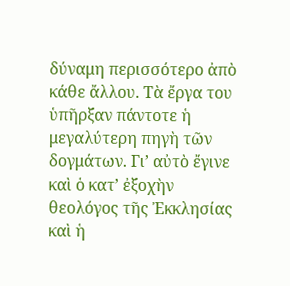δύναμη περισσότερο ἀπὸ κάθε ἄλλου. Τὰ ἔργα του ὑπῆρξαν πάντοτε ἡ μεγαλύτερη πηγὴ τῶν δογμάτων. Γι’ αὐτὸ ἔγινε καὶ ὁ κατ’ ἐξοχὴν θεολόγος τῆς Ἐκκλησίας καὶ ἡ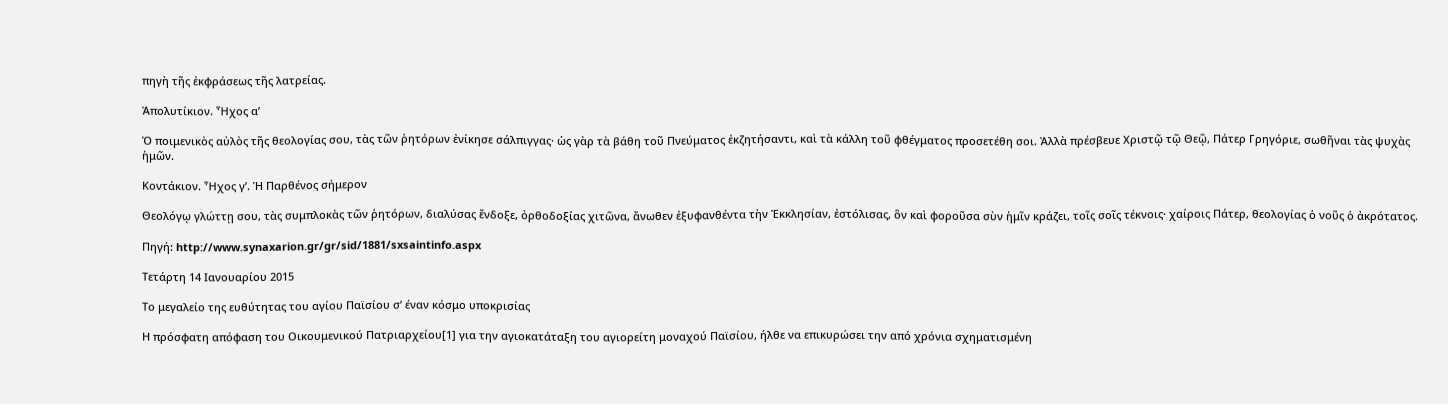πηγὴ τῆς ἐκφράσεως τῆς λατρείας.

Ἀπολυτίκιον. Ἦχος α’

Ὁ ποιμενικὸς αὐλὸς τῆς θεολογίας σου, τὰς τῶν ῥητόρων ἐνίκησε σάλπιγγας· ὡς γὰρ τὰ βάθη τοῦ Πνεύματος ἐκζητήσαντι, καὶ τὰ κάλλη τοῦ φθέγματος προσετέθη σοι. Ἀλλὰ πρέσβευε Χριστῷ τῷ Θεῷ, Πάτερ Γρηγόριε, σωθῆναι τὰς ψυχὰς ἡμῶν.

Κοντάκιον. Ἦχος γ’. Ἡ Παρθένος σήμερον

Θεολόγῳ γλώττῃ σου, τὰς συμπλοκὰς τῶν ῥητόρων, διαλύσας ἔνδοξε, ὀρθοδοξίας χιτῶνα, ἄνωθεν ἐξυφανθέντα τὴν Ἐκκλησίαν, ἐστόλισας, ὃν καὶ φοροῦσα σὺν ἡμῖν κράζει, τοῖς σοῖς τέκνοις· χαίροις Πάτερ, θεολογίας ὁ νοῦς ὁ ἀκρότατος.

Πηγή: http://www.synaxarion.gr/gr/sid/1881/sxsaintinfo.aspx

Τετάρτη 14 Ιανουαρίου 2015

Το μεγαλείο της ευθύτητας του αγίου Παϊσίου σ’ έναν κόσμο υποκρισίας

Η πρόσφατη απόφαση του Οικουμενικού Πατριαρχείου[1] για την αγιοκατάταξη του αγιορείτη μοναχού Παϊσίου, ήλθε να επικυρώσει την από χρόνια σχηματισμένη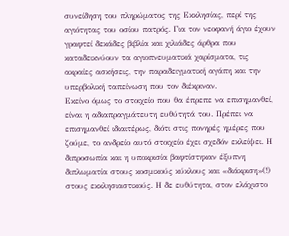συνείδηση του πληρώματος της Εκκλησίας, περί της αγιότητας του οσίου πατρός. Για τον νεοφανή άγιο έχουν γραφτεί δεκάδες βιβλία και χιλιάδες άρθρα που καταδεικνύουν τα αγιοπνευματικά χαρίσματα, τις ακραίες ασκήσεις, την παραδειγματική αγάπη και την υπερβολική ταπείνωση που τον διέκριναν.
Εκείνο όμως το στοιχείο που θα έπρεπε να επισημανθεί, είναι η αδιαπραγμάτευτη ευθύτητά του. Πρέπει να επισημανθεί ιδιαιτέρως, διότι στις πονηρές ημέρες που ζούμε, το ανδρείο αυτό στοιχείο έχει σχεδόν εκλείψει. Η διπροσωπία και η υποκρισία βαφτίστηκαν έξυπνη διπλωματία στους κοσμικούς κύκλους και «διάκριση»(!) στους εκκλησιαστικούς. Η δε ευθύτητα, στον ελάχιστο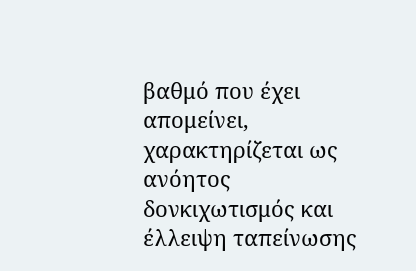βαθμό που έχει απομείνει, χαρακτηρίζεται ως ανόητος δονκιχωτισμός και έλλειψη ταπείνωσης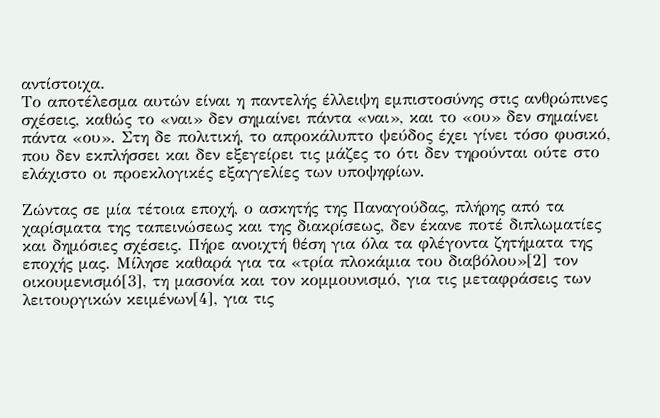αντίστοιχα.
Το αποτέλεσμα αυτών είναι η παντελής έλλειψη εμπιστοσύνης στις ανθρώπινες σχέσεις, καθώς το «ναι» δεν σημαίνει πάντα «ναι», και το «ου» δεν σημαίνει πάντα «ου». Στη δε πολιτική, το απροκάλυπτο ψεύδος έχει γίνει τόσο φυσικό, που δεν εκπλήσσει και δεν εξεγείρει τις μάζες το ότι δεν τηρούνται ούτε στο ελάχιστο οι προεκλογικές εξαγγελίες των υποψηφίων.

Ζώντας σε μία τέτοια εποχή, ο ασκητής της Παναγούδας, πλήρης από τα χαρίσματα της ταπεινώσεως και της διακρίσεως, δεν έκανε ποτέ διπλωματίες και δημόσιες σχέσεις. Πήρε ανοιχτή θέση για όλα τα φλέγοντα ζητήματα της εποχής μας. Μίλησε καθαρά για τα «τρία πλοκάμια του διαβόλου»[2] τον οικουμενισμό[3], τη μασονία και τον κομμουνισμό, για τις μεταφράσεις των λειτουργικών κειμένων[4], για τις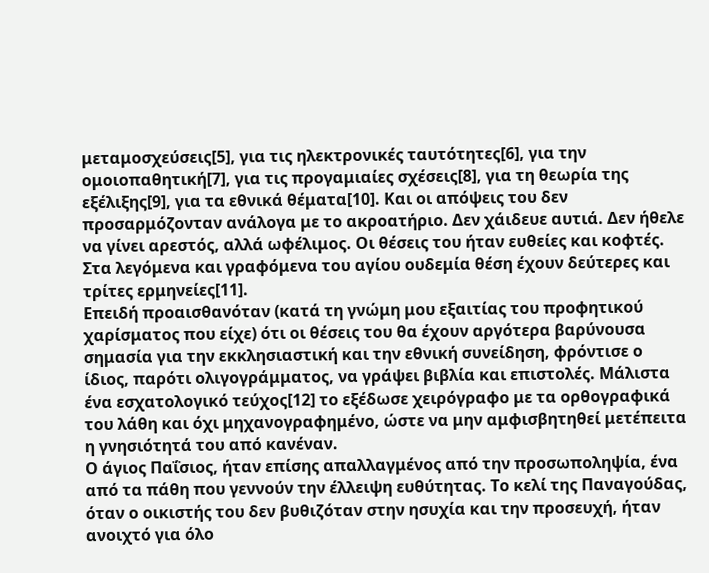μεταμοσχεύσεις[5], για τις ηλεκτρονικές ταυτότητες[6], για την ομοιοπαθητική[7], για τις προγαμιαίες σχέσεις[8], για τη θεωρία της εξέλιξης[9], για τα εθνικά θέματα[10]. Και οι απόψεις του δεν προσαρμόζονταν ανάλογα με το ακροατήριο. Δεν χάιδευε αυτιά. Δεν ήθελε να γίνει αρεστός, αλλά ωφέλιμος. Οι θέσεις του ήταν ευθείες και κοφτές. Στα λεγόμενα και γραφόμενα του αγίου ουδεμία θέση έχουν δεύτερες και τρίτες ερμηνείες[11].
Επειδή προαισθανόταν (κατά τη γνώμη μου εξαιτίας του προφητικού χαρίσματος που είχε) ότι οι θέσεις του θα έχουν αργότερα βαρύνουσα σημασία για την εκκλησιαστική και την εθνική συνείδηση, φρόντισε ο ίδιος, παρότι ολιγογράμματος, να γράψει βιβλία και επιστολές. Μάλιστα ένα εσχατολογικό τεύχος[12] το εξέδωσε χειρόγραφο με τα ορθογραφικά του λάθη και όχι μηχανογραφημένο, ώστε να μην αμφισβητηθεί μετέπειτα η γνησιότητά του από κανέναν.
Ο άγιος Παΐσιος, ήταν επίσης απαλλαγμένος από την προσωποληψία, ένα από τα πάθη που γεννούν την έλλειψη ευθύτητας. Το κελί της Παναγούδας, όταν ο οικιστής του δεν βυθιζόταν στην ησυχία και την προσευχή, ήταν ανοιχτό για όλο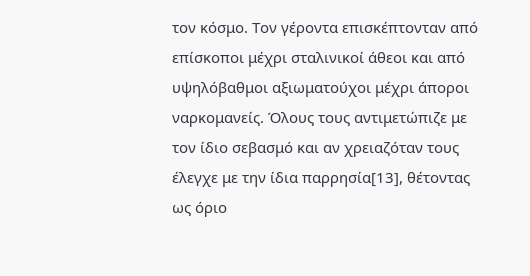τον κόσμο. Τον γέροντα επισκέπτονταν από επίσκοποι μέχρι σταλινικοί άθεοι και από υψηλόβαθμοι αξιωματούχοι μέχρι άποροι ναρκομανείς. Όλους τους αντιμετώπιζε με τον ίδιο σεβασμό και αν χρειαζόταν τους έλεγχε με την ίδια παρρησία[13], θέτοντας ως όριο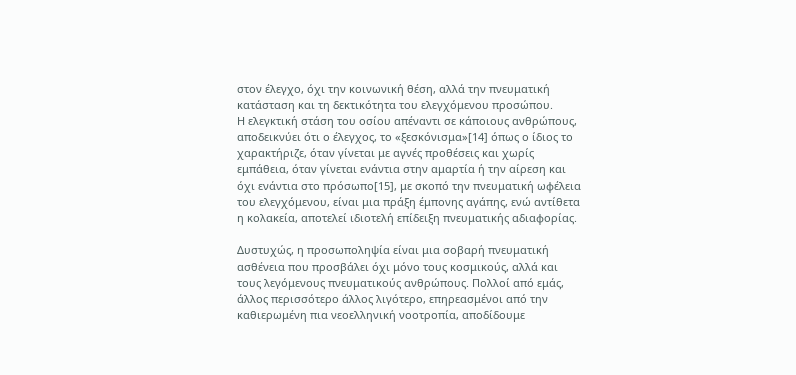στον έλεγχο, όχι την κοινωνική θέση, αλλά την πνευματική κατάσταση και τη δεκτικότητα του ελεγχόμενου προσώπου.
Η ελεγκτική στάση του οσίου απέναντι σε κάποιους ανθρώπους, αποδεικνύει ότι ο έλεγχος, το «ξεσκόνισμα»[14] όπως ο ίδιος το χαρακτήριζε, όταν γίνεται με αγνές προθέσεις και χωρίς εμπάθεια, όταν γίνεται ενάντια στην αμαρτία ή την αίρεση και όχι ενάντια στο πρόσωπο[15], με σκοπό την πνευματική ωφέλεια του ελεγχόμενου, είναι μια πράξη έμπονης αγάπης, ενώ αντίθετα η κολακεία, αποτελεί ιδιοτελή επίδειξη πνευματικής αδιαφορίας.

Δυστυχώς, η προσωποληψία είναι μια σοβαρή πνευματική ασθένεια που προσβάλει όχι μόνο τους κοσμικούς, αλλά και τους λεγόμενους πνευματικούς ανθρώπους. Πολλοί από εμάς, άλλος περισσότερο άλλος λιγότερο, επηρεασμένοι από την καθιερωμένη πια νεοελληνική νοοτροπία, αποδίδουμε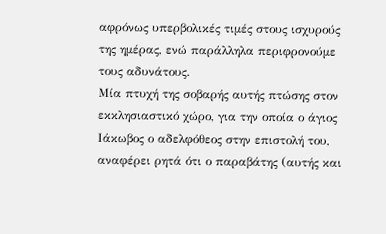αφρόνως υπερβολικές τιμές στους ισχυρούς της ημέρας, ενώ παράλληλα περιφρονούμε τους αδυνάτους.
Μία πτυχή της σοβαρής αυτής πτώσης στον εκκλησιαστικό χώρο, για την οποία ο άγιος Ιάκωβος ο αδελφόθεος στην επιστολή του, αναφέρει ρητά ότι ο παραβάτης (αυτής και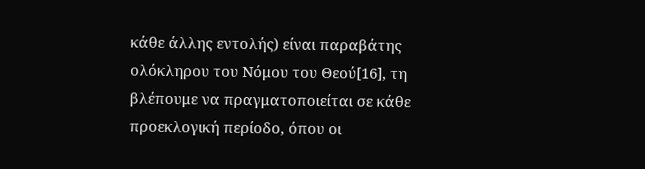κάθε άλλης εντολής) είναι παραβάτης ολόκληρου του Νόμου του Θεού[16], τη βλέπουμε να πραγματοποιείται σε κάθε προεκλογική περίοδο, όπου οι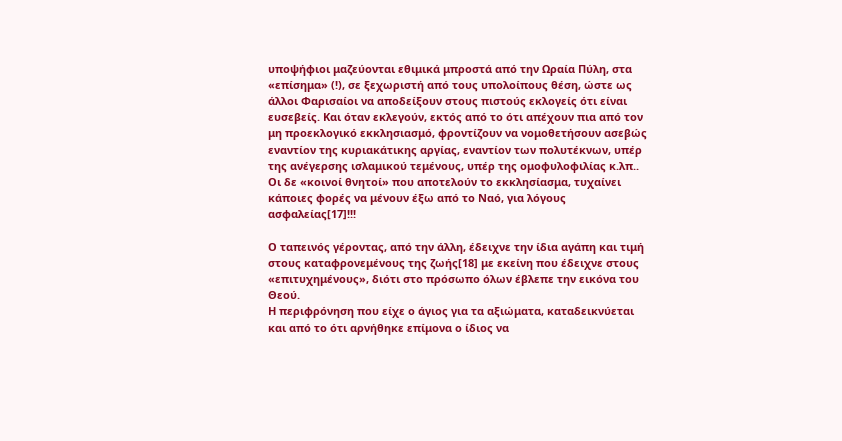υποψήφιοι μαζεύονται εθιμικά μπροστά από την Ωραία Πύλη, στα «επίσημα» (!), σε ξεχωριστή από τους υπολοίπους θέση, ώστε ως άλλοι Φαρισαίοι να αποδείξουν στους πιστούς εκλογείς ότι είναι ευσεβείς. Και όταν εκλεγούν, εκτός από το ότι απέχουν πια από τον μη προεκλογικό εκκλησιασμό, φροντίζουν να νομοθετήσουν ασεβώς εναντίον της κυριακάτικης αργίας, εναντίον των πολυτέκνων, υπέρ της ανέγερσης ισλαμικού τεμένους, υπέρ της ομοφυλοφιλίας κ.λπ.. Οι δε «κοινοί θνητοί» που αποτελούν το εκκλησίασμα, τυχαίνει κάποιες φορές να μένουν έξω από το Ναό, για λόγους ασφαλείας[17]!!!

Ο ταπεινός γέροντας, από την άλλη, έδειχνε την ίδια αγάπη και τιμή στους καταφρονεμένους της ζωής[18] με εκείνη που έδειχνε στους «επιτυχημένους», διότι στο πρόσωπο όλων έβλεπε την εικόνα του Θεού.
Η περιφρόνηση που είχε ο άγιος για τα αξιώματα, καταδεικνύεται και από το ότι αρνήθηκε επίμονα ο ίδιος να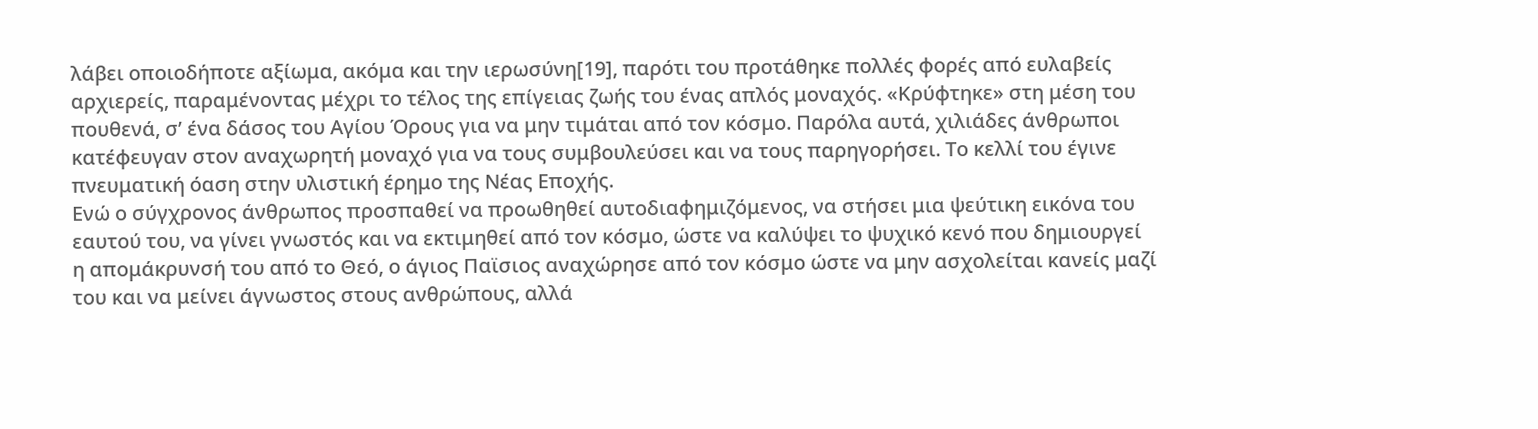λάβει οποιοδήποτε αξίωμα, ακόμα και την ιερωσύνη[19], παρότι του προτάθηκε πολλές φορές από ευλαβείς αρχιερείς, παραμένοντας μέχρι το τέλος της επίγειας ζωής του ένας απλός μοναχός. «Κρύφτηκε» στη μέση του πουθενά, σ’ ένα δάσος του Αγίου Όρους για να μην τιμάται από τον κόσμο. Παρόλα αυτά, χιλιάδες άνθρωποι κατέφευγαν στον αναχωρητή μοναχό για να τους συμβουλεύσει και να τους παρηγορήσει. Το κελλί του έγινε πνευματική όαση στην υλιστική έρημο της Νέας Εποχής.
Ενώ ο σύγχρονος άνθρωπος προσπαθεί να προωθηθεί αυτοδιαφημιζόμενος, να στήσει μια ψεύτικη εικόνα του εαυτού του, να γίνει γνωστός και να εκτιμηθεί από τον κόσμο, ώστε να καλύψει το ψυχικό κενό που δημιουργεί η απομάκρυνσή του από το Θεό, ο άγιος Παϊσιος αναχώρησε από τον κόσμο ώστε να μην ασχολείται κανείς μαζί του και να μείνει άγνωστος στους ανθρώπους, αλλά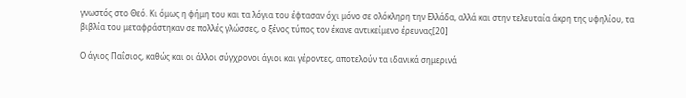γνωστός στο Θεό. Κι όμως η φήμη του και τα λόγια του έφτασαν όχι μόνο σε ολόκληρη την Ελλάδα, αλλά και στην τελευταία άκρη της υφηλίου, τα βιβλία του μεταφράστηκαν σε πολλές γλώσσες, ο ξένος τύπος τον έκανε αντικείμενο έρευνας[20]

Ο άγιος Παΐσιος, καθώς και οι άλλοι σύγχρονοι άγιοι και γέροντες, αποτελούν τα ιδανικά σημερινά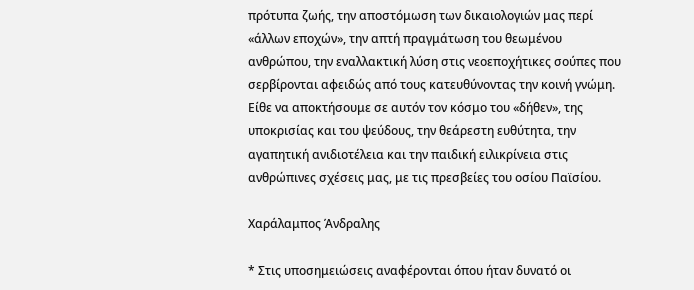πρότυπα ζωής, την αποστόμωση των δικαιολογιών μας περί «άλλων εποχών», την απτή πραγμάτωση του θεωμένου ανθρώπου, την εναλλακτική λύση στις νεοεποχήτικες σούπες που σερβίρονται αφειδώς από τους κατευθύνοντας την κοινή γνώμη.
Είθε να αποκτήσουμε σε αυτόν τον κόσμο του «δήθεν», της υποκρισίας και του ψεύδους, την θεάρεστη ευθύτητα, την αγαπητική ανιδιοτέλεια και την παιδική ειλικρίνεια στις ανθρώπινες σχέσεις μας, με τις πρεσβείες του οσίου Παϊσίου.

Χαράλαμπος Άνδραλης

* Στις υποσημειώσεις αναφέρονται όπου ήταν δυνατό οι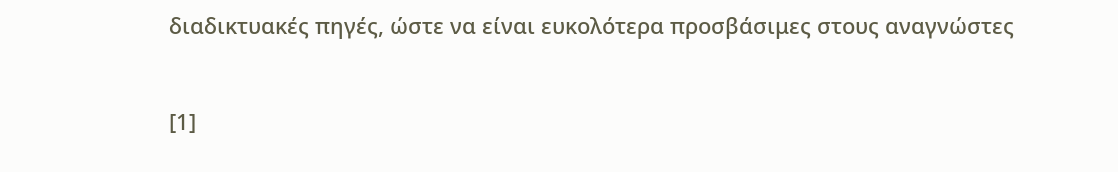διαδικτυακές πηγές, ώστε να είναι ευκολότερα προσβάσιμες στους αναγνώστες



[1]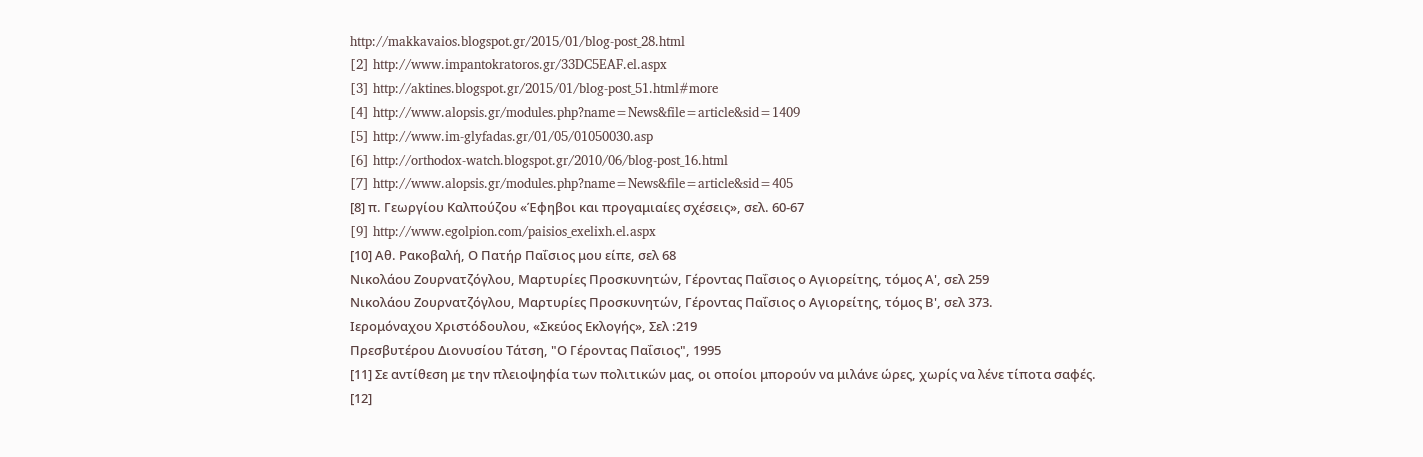http://makkavaios.blogspot.gr/2015/01/blog-post_28.html
[2] http://www.impantokratoros.gr/33DC5EAF.el.aspx
[3] http://aktines.blogspot.gr/2015/01/blog-post_51.html#more
[4] http://www.alopsis.gr/modules.php?name=News&file=article&sid=1409
[5] http://www.im-glyfadas.gr/01/05/01050030.asp
[6] http://orthodox-watch.blogspot.gr/2010/06/blog-post_16.html
[7] http://www.alopsis.gr/modules.php?name=News&file=article&sid=405
[8] π. Γεωργίου Καλπούζου «Έφηβοι και προγαμιαίες σχέσεις», σελ. 60-67
[9] http://www.egolpion.com/paisios_exelixh.el.aspx
[10] Αθ. Ρακοβαλή, Ο Πατήρ Παΐσιος μου είπε, σελ 68
Νικολάου Ζουρνατζόγλου, Μαρτυρίες Προσκυνητών, Γέροντας Παΐσιος ο Αγιορείτης, τόμος Α', σελ 259
Νικολάου Ζουρνατζόγλου, Μαρτυρίες Προσκυνητών, Γέροντας Παΐσιος ο Αγιορείτης, τόμος Β', σελ 373.
Ιερομόναχου Χριστόδουλου, «Σκεύος Εκλογής», Σελ :219
Πρεσβυτέρου Διονυσίου Τάτση, "Ο Γέροντας Παΐσιος", 1995
[11] Σε αντίθεση με την πλειοψηφία των πολιτικών μας, οι οποίοι μπορούν να μιλάνε ώρες, χωρίς να λένε τίποτα σαφές.
[12]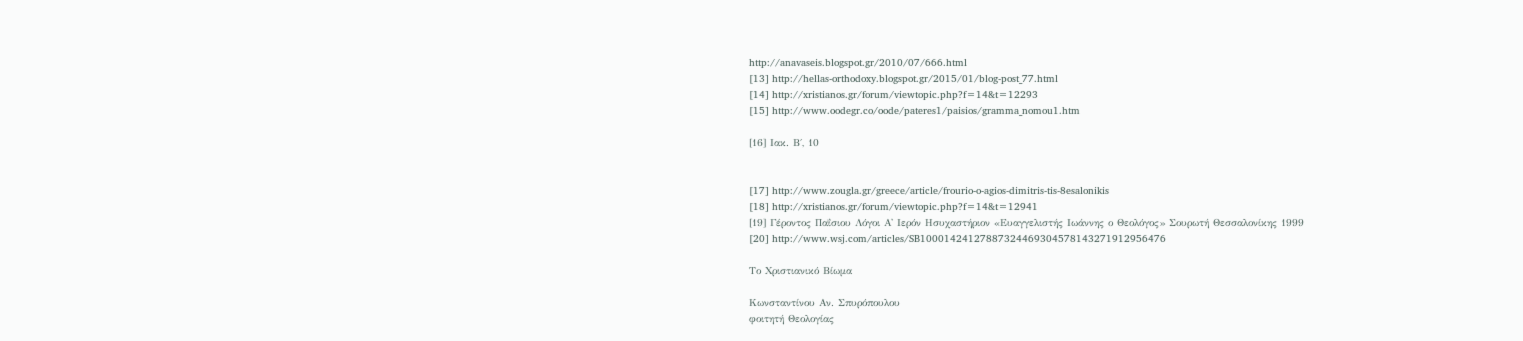http://anavaseis.blogspot.gr/2010/07/666.html
[13] http://hellas-orthodoxy.blogspot.gr/2015/01/blog-post_77.html
[14] http://xristianos.gr/forum/viewtopic.php?f=14&t=12293
[15] http://www.oodegr.co/oode/pateres1/paisios/gramma_nomou1.htm

[16] Ιακ. Β΄, 10


[17] http://www.zougla.gr/greece/article/frourio-o-agios-dimitris-tis-8esalonikis
[18] http://xristianos.gr/forum/viewtopic.php?f=14&t=12941
[19] Γέροντος Παΐσιου Λόγοι Α' Ιερόν Ησυχαστήριον «Ευαγγελιστής Ιωάννης ο Θεολόγος» Σουρωτή Θεσσαλονίκης 1999
[20] http://www.wsj.com/articles/SB10001424127887324469304578143271912956476

Το Χριστιανικό Βίωμα

Κωνσταντίνου Αν. Σπυρόπουλου
φοιτητή Θεολογίας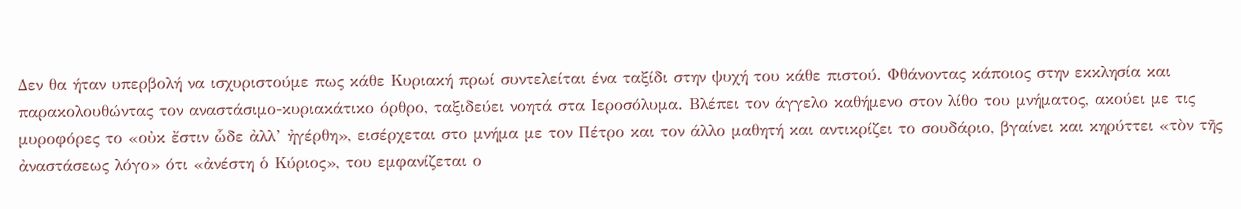Δεν θα ήταν υπερβολή να ισχυριστούμε πως κάθε Κυριακή πρωί συντελείται ένα ταξίδι στην ψυχή του κάθε πιστού. Φθάνοντας κάποιος στην εκκλησία και παρακολουθώντας τον αναστάσιμο-κυριακάτικο όρθρο, ταξιδεύει νοητά στα Ιεροσόλυμα. Βλέπει τον άγγελο καθήμενο στον λίθο του μνήματος, ακούει με τις μυροφόρες το «οὐκ ἔστιν ὧδε ἀλλ’ ἠγέρθη», εισέρχεται στο μνήμα με τον Πέτρο και τον άλλο μαθητή και αντικρίζει το σουδάριο, βγαίνει και κηρύττει «τὸν τῆς ἀναστάσεως λόγο» ότι «ἀνέστη ὁ Κύριος», του εμφανίζεται ο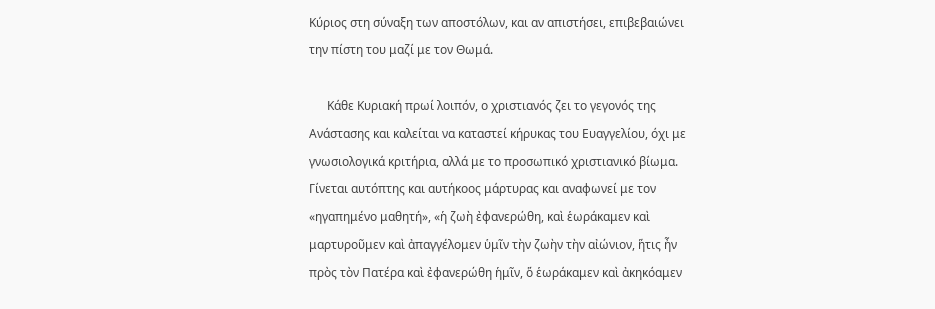Κύριος στη σύναξη των αποστόλων, και αν απιστήσει, επιβεβαιώνει την πίστη του μαζί με τον Θωμά.

      Κάθε Κυριακή πρωί λοιπόν, ο χριστιανός ζει το γεγονός της Ανάστασης και καλείται να καταστεί κήρυκας του Ευαγγελίου, όχι με γνωσιολογικά κριτήρια, αλλά με το προσωπικό χριστιανικό βίωμα. Γίνεται αυτόπτης και αυτήκοος μάρτυρας και αναφωνεί με τον «ηγαπημένο μαθητή», «ἡ ζωὴ ἐφανερώθη, καὶ ἑωράκαμεν καὶ μαρτυροῦμεν καὶ ἀπαγγέλομεν ὑμῖν τὴν ζωὴν τὴν αἰώνιον, ἥτις ἦν πρὸς τὸν Πατέρα καὶ ἐφανερώθη ἡμῖν, ὅ ἑωράκαμεν καὶ ἀκηκόαμεν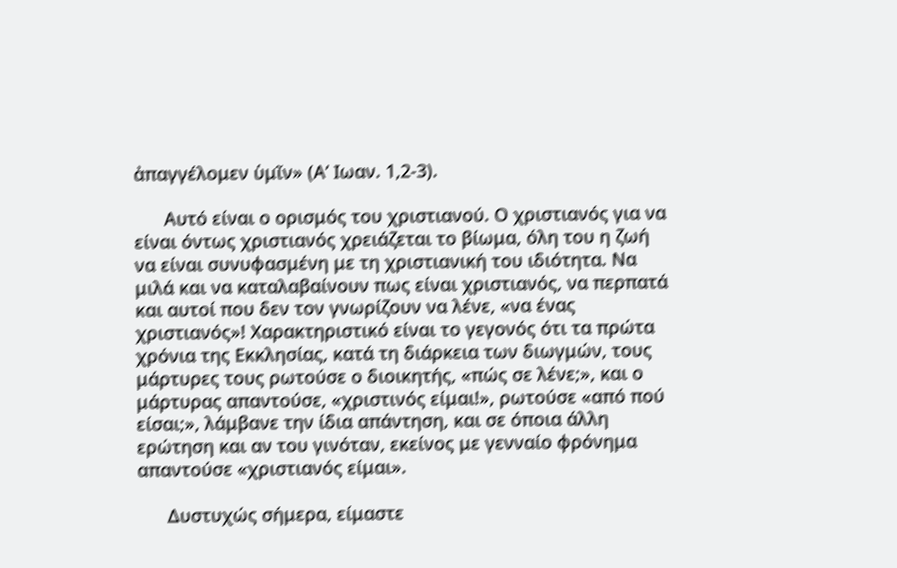ἀπαγγέλομεν ὑμῖν» (Α’ Ιωαν. 1,2-3).

      Αυτό είναι ο ορισμός του χριστιανού. Ο χριστιανός για να είναι όντως χριστιανός χρειάζεται το βίωμα, όλη του η ζωή να είναι συνυφασμένη με τη χριστιανική του ιδιότητα. Να μιλά και να καταλαβαίνουν πως είναι χριστιανός, να περπατά και αυτοί που δεν τον γνωρίζουν να λένε, «να ένας χριστιανός»! Χαρακτηριστικό είναι το γεγονός ότι τα πρώτα χρόνια της Εκκλησίας, κατά τη διάρκεια των διωγμών, τους μάρτυρες τους ρωτούσε ο διοικητής, «πώς σε λένε;», και ο μάρτυρας απαντούσε, «χριστινός είμαι!», ρωτούσε «από πού είσαι;», λάμβανε την ίδια απάντηση, και σε όποια άλλη ερώτηση και αν του γινόταν, εκείνος με γενναίο φρόνημα απαντούσε «χριστιανός είμαι».

      Δυστυχώς σήμερα, είμαστε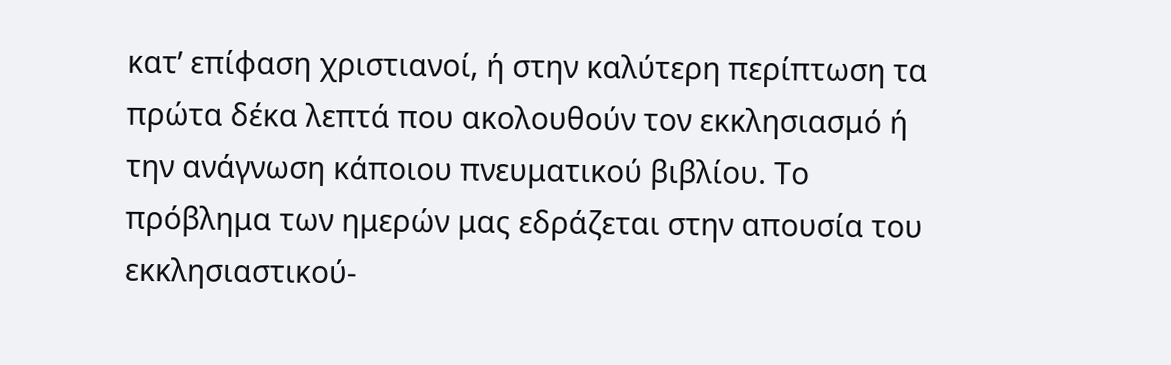κατ’ επίφαση χριστιανοί, ή στην καλύτερη περίπτωση τα πρώτα δέκα λεπτά που ακολουθούν τον εκκλησιασμό ή την ανάγνωση κάποιου πνευματικού βιβλίου. Το πρόβλημα των ημερών μας εδράζεται στην απουσία του εκκλησιαστικού-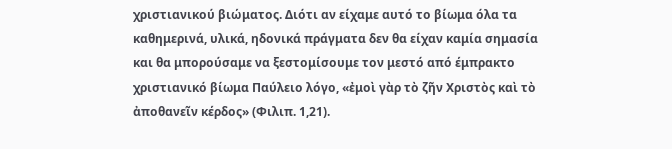χριστιανικού βιώματος. Διότι αν είχαμε αυτό το βίωμα όλα τα καθημερινά, υλικά, ηδονικά πράγματα δεν θα είχαν καμία σημασία και θα μπορούσαμε να ξεστομίσουμε τον μεστό από έμπρακτο χριστιανικό βίωμα Παύλειο λόγο, «ἐμοὶ γὰρ τὸ ζῆν Χριστὸς καὶ τὸ ἀποθανεῖν κέρδος» (Φιλιπ. 1,21).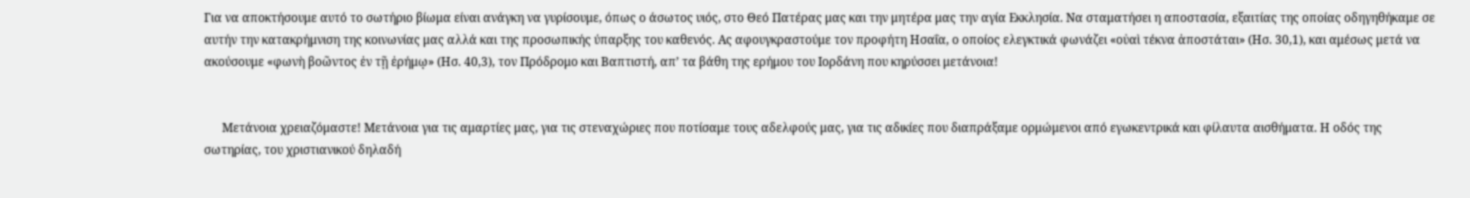Για να αποκτήσουμε αυτό το σωτήριο βίωμα είναι ανάγκη να γυρίσουμε, όπως ο άσωτος υιός, στο Θεό Πατέρας μας και την μητέρα μας την αγία Εκκλησία. Να σταματήσει η αποστασία, εξαιτίας της οποίας οδηγηθήκαμε σε αυτήν την κατακρήμνιση της κοινωνίας μας αλλά και της προσωπικής ύπαρξης του καθενός. Ας αφουγκραστούμε τον προφήτη Ησαΐα, ο οποίος ελεγκτικά φωνάζει «οὐαὶ τέκνα ἀποστάται» (Ησ. 30,1), και αμέσως μετά να ακούσουμε «φωνὴ βοῶντος ἐν τῇ ἐρήμῳ» (Ησ. 40,3), τον Πρόδρομο και Βαπτιστή, απ’ τα βάθη της ερήμου του Ιορδάνη που κηρύσσει μετάνοια!


      Μετάνοια χρειαζόμαστε! Μετάνοια για τις αμαρτίες μας, για τις στεναχώριες που ποτίσαμε τους αδελφούς μας, για τις αδικίες που διαπράξαμε ορμώμενοι από εγωκεντρικά και φίλαυτα αισθήματα. Η οδός της σωτηρίας, του χριστιανικού δηλαδή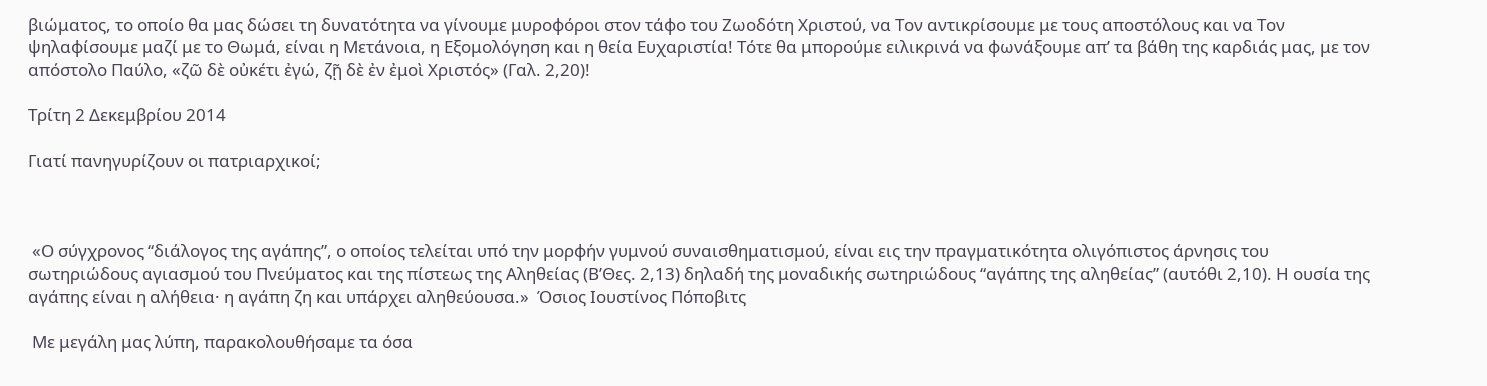βιώματος, το οποίο θα μας δώσει τη δυνατότητα να γίνουμε μυροφόροι στον τάφο του Ζωοδότη Χριστού, να Τον αντικρίσουμε με τους αποστόλους και να Τον ψηλαφίσουμε μαζί με το Θωμά, είναι η Μετάνοια, η Εξομολόγηση και η θεία Ευχαριστία! Τότε θα μπορούμε ειλικρινά να φωνάξουμε απ’ τα βάθη της καρδιάς μας, με τον απόστολο Παύλο, «ζῶ δὲ οὐκέτι ἐγώ, ζῇ δὲ ἐν ἐμοὶ Χριστός» (Γαλ. 2,20)!

Τρίτη 2 Δεκεμβρίου 2014

Γιατί πανηγυρίζουν οι πατριαρχικοί;



 «Ο σύγχρονος “διάλογος της αγάπης”, ο οποίος τελείται υπό την μορφήν γυμνού συναισθηματισμού, είναι εις την πραγματικότητα ολιγόπιστος άρνησις του σωτηριώδους αγιασμού του Πνεύματος και της πίστεως της Αληθείας (Β’Θες. 2,13) δηλαδή της μοναδικής σωτηριώδους “αγάπης της αληθείας” (αυτόθι 2,10). Η ουσία της αγάπης είναι η αλήθεια· η αγάπη ζη και υπάρχει αληθεύουσα.»  Όσιος Ιουστίνος Πόποβιτς

 Με μεγάλη μας λύπη, παρακολουθήσαμε τα όσα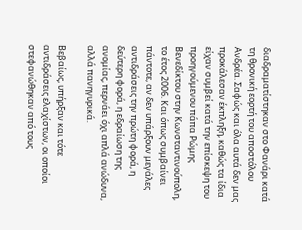διαδραματίστηκαν στο Φανάρι κατά τη θρονική εορτή του αποστόλου Ανδρέα. Σαφώς και όλα αυτά δεν μας προκάλεσαν έκπληξη, καθώς τα ίδια είχαν συμβεί κατά την επίσκεψη του προηγούμενου πάπα Ρώμης Βενεδίκτου στην Κωνσταντινούπολη, το έτος 2006. Και όπως συμβαίνει πάντοτε, αν δεν υπάρξουν μεγάλες αντιδράσεις την πρώτη φορά, η δεύτερη φορά, η εδραίωση της ανομίας, περνάει όχι απλά ανώδυνα, αλλά πανηγυρικά.

Βεβαίως, υπήρξαν και τότε αντιδράσεις ελαχίστων, οι οποίοι στεφανώθηκαν από τους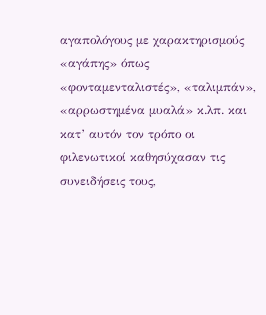αγαπολόγους με χαρακτηρισμούς «αγάπης» όπως «φονταμενταλιστές», «ταλιμπάν», «αρρωστημένα μυαλά» κ.λπ. και κατ’ αυτόν τον τρόπο οι φιλενωτικοί καθησύχασαν τις συνειδήσεις τους,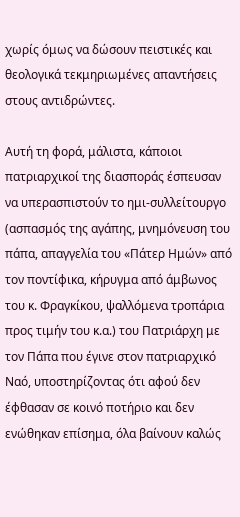χωρίς όμως να δώσουν πειστικές και θεολογικά τεκμηριωμένες απαντήσεις στους αντιδρώντες.

Αυτή τη φορά, μάλιστα, κάποιοι πατριαρχικοί της διασποράς έσπευσαν να υπερασπιστούν το ημι-συλλείτουργο (ασπασμός της αγάπης, μνημόνευση του πάπα, απαγγελία του «Πάτερ Ημών» από τον ποντίφικα, κήρυγμα από άμβωνος του κ. Φραγκίκου, ψαλλόμενα τροπάρια προς τιμήν του κ.α.) του Πατριάρχη με τον Πάπα που έγινε στον πατριαρχικό Ναό, υποστηρίζοντας ότι αφού δεν έφθασαν σε κοινό ποτήριο και δεν ενώθηκαν επίσημα, όλα βαίνουν καλώς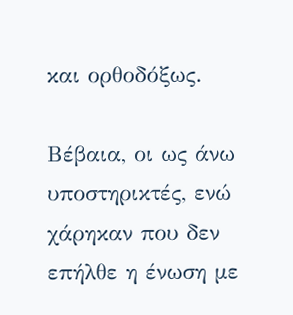και ορθοδόξως.

Βέβαια, οι ως άνω υποστηρικτές, ενώ χάρηκαν που δεν επήλθε η ένωση με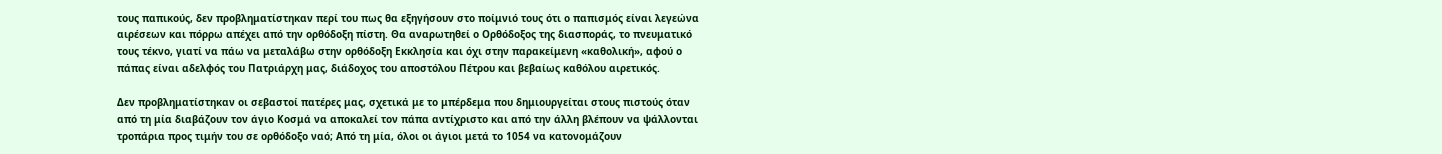τους παπικούς, δεν προβληματίστηκαν περί του πως θα εξηγήσουν στο ποίμνιό τους ότι ο παπισμός είναι λεγεώνα αιρέσεων και πόρρω απέχει από την ορθόδοξη πίστη. Θα αναρωτηθεί ο Ορθόδοξος της διασποράς, το πνευματικό τους τέκνο, γιατί να πάω να μεταλάβω στην ορθόδοξη Εκκλησία και όχι στην παρακείμενη «καθολική», αφού ο πάπας είναι αδελφός του Πατριάρχη μας, διάδοχος του αποστόλου Πέτρου και βεβαίως καθόλου αιρετικός.

Δεν προβληματίστηκαν οι σεβαστοί πατέρες μας, σχετικά με το μπέρδεμα που δημιουργείται στους πιστούς όταν από τη μία διαβάζουν τον άγιο Κοσμά να αποκαλεί τον πάπα αντίχριστο και από την άλλη βλέπουν να ψάλλονται τροπάρια προς τιμήν του σε ορθόδοξο ναό; Από τη μία, όλοι οι άγιοι μετά το 1054 να κατονομάζουν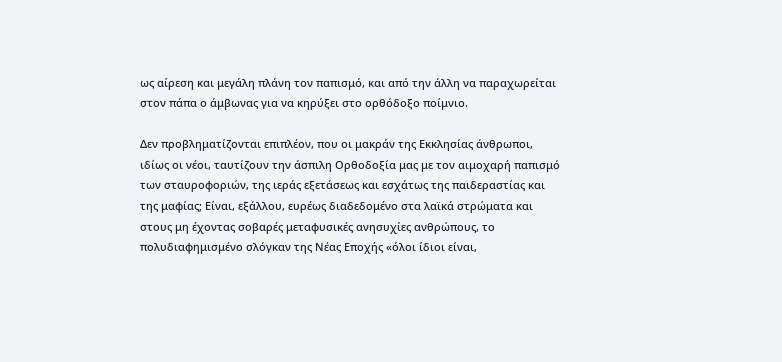ως αίρεση και μεγάλη πλάνη τον παπισμό, και από την άλλη να παραχωρείται στον πάπα ο άμβωνας για να κηρύξει στο ορθόδοξο ποίμνιο.

Δεν προβληματίζονται επιπλέον, που οι μακράν της Εκκλησίας άνθρωποι, ιδίως οι νέοι, ταυτίζουν την άσπιλη Ορθοδοξία μας με τον αιμοχαρή παπισμό των σταυροφοριών, της ιεράς εξετάσεως και εσχάτως της παιδεραστίας και της μαφίας; Είναι, εξάλλου, ευρέως διαδεδομένο στα λαϊκά στρώματα και στους μη έχοντας σοβαρές μεταφυσικές ανησυχίες ανθρώπους, το πολυδιαφημισμένο σλόγκαν της Νέας Εποχής «όλοι ίδιοι είναι,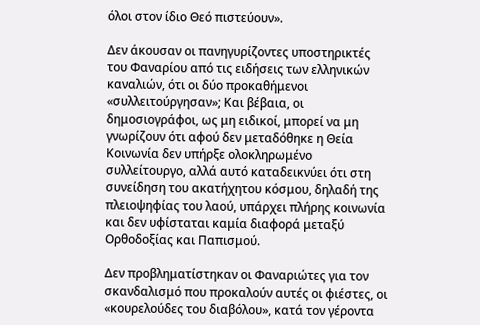όλοι στον ίδιο Θεό πιστεύουν».

Δεν άκουσαν οι πανηγυρίζοντες υποστηρικτές του Φαναρίου από τις ειδήσεις των ελληνικών καναλιών, ότι οι δύο προκαθήμενοι «συλλειτούργησαν»; Και βέβαια, οι δημοσιογράφοι, ως μη ειδικοί, μπορεί να μη γνωρίζουν ότι αφού δεν μεταδόθηκε η Θεία Κοινωνία δεν υπήρξε ολοκληρωμένο συλλείτουργο, αλλά αυτό καταδεικνύει ότι στη συνείδηση του ακατήχητου κόσμου, δηλαδή της πλειοψηφίας του λαού, υπάρχει πλήρης κοινωνία και δεν υφίσταται καμία διαφορά μεταξύ Ορθοδοξίας και Παπισμού.

Δεν προβληματίστηκαν οι Φαναριώτες για τον σκανδαλισμό που προκαλούν αυτές οι φιέστες, οι «κουρελούδες του διαβόλου», κατά τον γέροντα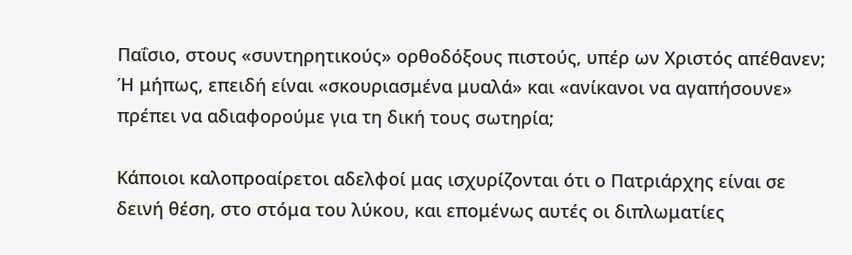Παΐσιο, στους «συντηρητικούς» ορθοδόξους πιστούς, υπέρ ων Χριστός απέθανεν; Ή μήπως, επειδή είναι «σκουριασμένα μυαλά» και «ανίκανοι να αγαπήσουνε» πρέπει να αδιαφορούμε για τη δική τους σωτηρία;

Κάποιοι καλοπροαίρετοι αδελφοί μας ισχυρίζονται ότι ο Πατριάρχης είναι σε δεινή θέση, στο στόμα του λύκου, και επομένως αυτές οι διπλωματίες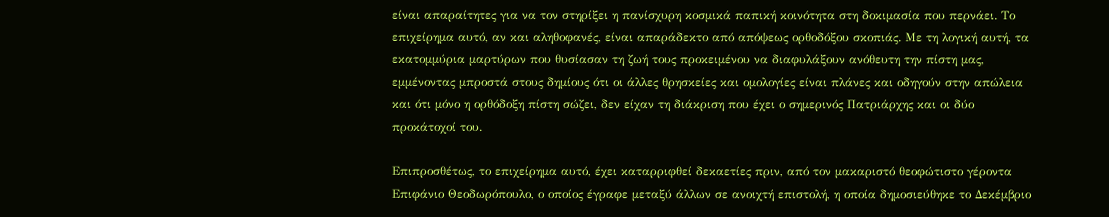είναι απαραίτητες για να τον στηρίξει η πανίσχυρη κοσμικά παπική κοινότητα στη δοκιμασία που περνάει. Το επιχείρημα αυτό, αν και αληθοφανές, είναι απαράδεκτο από απόψεως ορθοδόξου σκοπιάς. Με τη λογική αυτή, τα εκατομμύρια μαρτύρων που θυσίασαν τη ζωή τους προκειμένου να διαφυλάξουν ανόθευτη την πίστη μας, εμμένοντας μπροστά στους δημίους ότι οι άλλες θρησκείες και ομολογίες είναι πλάνες και οδηγούν στην απώλεια και ότι μόνο η ορθόδοξη πίστη σώζει, δεν είχαν τη διάκριση που έχει ο σημερινός Πατριάρχης και οι δύο προκάτοχοί του.

Επιπροσθέτως, το επιχείρημα αυτό, έχει καταρριφθεί δεκαετίες πριν, από τον μακαριστό θεοφώτιστο γέροντα Επιφάνιο Θεοδωρόπουλο, ο οποίος έγραφε μεταξύ άλλων σε ανοιχτή επιστολή, η οποία δημοσιεύθηκε το Δεκέμβριο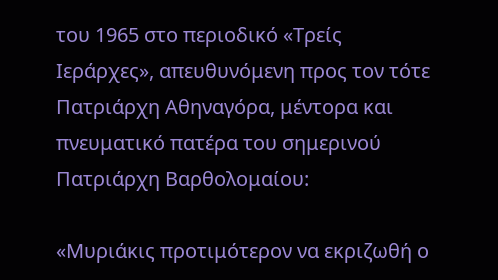του 1965 στο περιοδικό «Τρείς Ιεράρχες», απευθυνόμενη προς τον τότε Πατριάρχη Αθηναγόρα, μέντορα και πνευματικό πατέρα του σημερινού Πατριάρχη Βαρθολομαίου:

«Μυριάκις προτιμότερον να εκριζωθή ο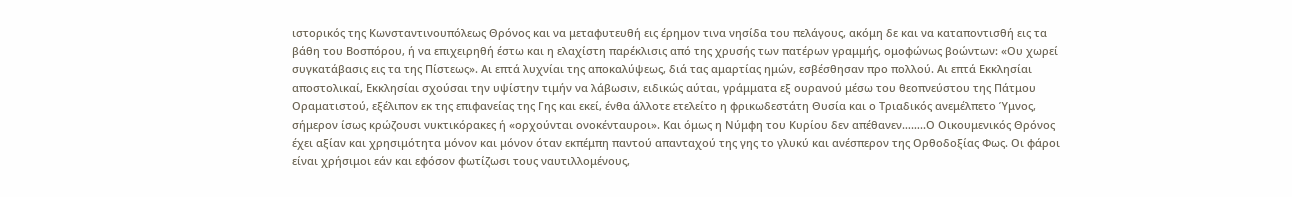ιστορικός της Κωνσταντινουπόλεως Θρόνος και να μεταφυτευθή εις έρημον τινα νησίδα του πελάγους, ακόμη δε και να καταποντισθή εις τα βάθη του Βοσπόρου, ή να επιχειρηθή έστω και η ελαχίστη παρέκλισις από της χρυσής των πατέρων γραμμής, ομοφώνως βοώντων: «Ου χωρεί συγκατάβασις εις τα της Πίστεως». Αι επτά λυχνίαι της αποκαλύψεως, διά τας αμαρτίας ημών, εσβέσθησαν προ πολλού. Αι επτά Εκκλησίαι αποστολικαί, Εκκλησίαι σχούσαι την υψίστην τιμήν να λάβωσιν, ειδικώς αύται, γράμματα εξ ουρανού μέσω του θεοπνεύστου της Πάτμου Οραματιστού, εξέλιπον εκ της επιφανείας της Γης και εκεί, ένθα άλλοτε ετελείτο η φρικωδεστάτη Θυσία και ο Τριαδικός ανεμέλπετο Ύμνος, σήμερον ίσως κρώζουσι νυκτικόρακες ή «ορχούνται ονοκένταυροι». Και όμως η Νύμφη του Κυρίου δεν απέθανεν……..Ο Οικουμενικός Θρόνος έχει αξίαν και χρησιμότητα μόνον και μόνον όταν εκπέμπη παντού απανταχού της γης το γλυκύ και ανέσπερον της Ορθοδοξίας Φως. Οι φάροι είναι χρήσιμοι εάν και εφόσον φωτίζωσι τους ναυτιλλομένους,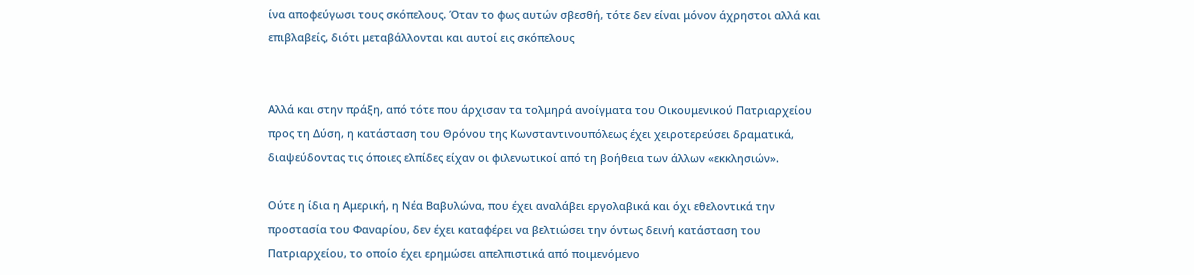ίνα αποφεύγωσι τους σκόπελους. Όταν το φως αυτών σβεσθή, τότε δεν είναι μόνον άχρηστοι αλλά και επιβλαβείς, διότι μεταβάλλονται και αυτοί εις σκόπελους


Αλλά και στην πράξη, από τότε που άρχισαν τα τολμηρά ανοίγματα του Οικουμενικού Πατριαρχείου προς τη Δύση, η κατάσταση του Θρόνου της Κωνσταντινουπόλεως έχει χειροτερεύσει δραματικά, διαψεύδοντας τις όποιες ελπίδες είχαν οι φιλενωτικοί από τη βοήθεια των άλλων «εκκλησιών».

Ούτε η ίδια η Αμερική, η Νέα Βαβυλώνα, που έχει αναλάβει εργολαβικά και όχι εθελοντικά την προστασία του Φαναρίου, δεν έχει καταφέρει να βελτιώσει την όντως δεινή κατάσταση του Πατριαρχείου, το οποίο έχει ερημώσει απελπιστικά από ποιμενόμενο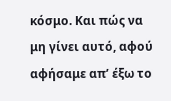κόσμο. Και πώς να μη γίνει αυτό, αφού αφήσαμε απ’ έξω το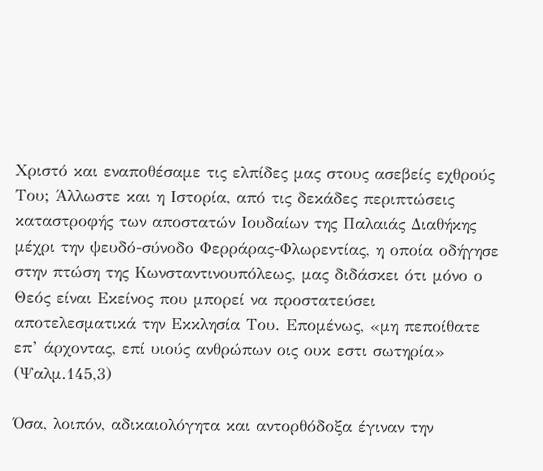Χριστό και εναποθέσαμε τις ελπίδες μας στους ασεβείς εχθρούς Του; Άλλωστε και η Ιστορία, από τις δεκάδες περιπτώσεις καταστροφής των αποστατών Ιουδαίων της Παλαιάς Διαθήκης μέχρι την ψευδό-σύνοδο Φερράρας-Φλωρεντίας, η οποία οδήγησε στην πτώση της Κωνσταντινουπόλεως, μας διδάσκει ότι μόνο ο Θεός είναι Εκείνος που μπορεί να προστατεύσει αποτελεσματικά την Εκκλησία Του. Επομένως, «μη πεποίθατε επ’ άρχοντας, επί υιούς ανθρώπων οις ουκ εστι σωτηρία» (Ψαλμ.145,3)

Όσα, λοιπόν, αδικαιολόγητα και αντορθόδοξα έγιναν την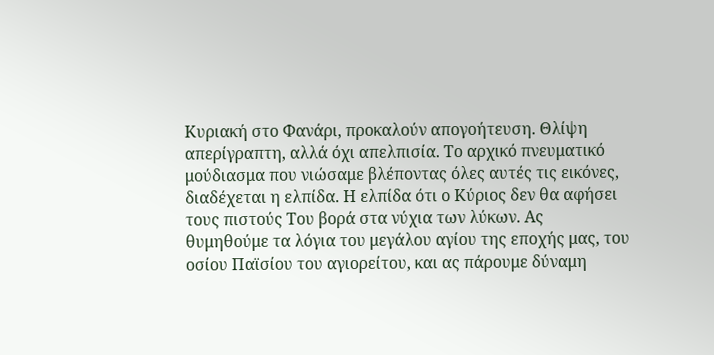Κυριακή στο Φανάρι, προκαλούν απογοήτευση. Θλίψη απερίγραπτη, αλλά όχι απελπισία. Το αρχικό πνευματικό μούδιασμα που νιώσαμε βλέποντας όλες αυτές τις εικόνες, διαδέχεται η ελπίδα. Η ελπίδα ότι ο Κύριος δεν θα αφήσει τους πιστούς Του βορά στα νύχια των λύκων. Ας θυμηθούμε τα λόγια του μεγάλου αγίου της εποχής μας, του οσίου Παϊσίου του αγιορείτου, και ας πάρουμε δύναμη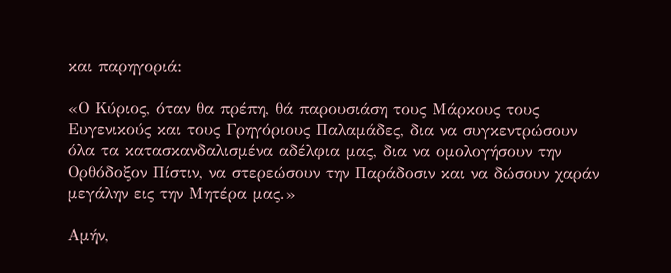και παρηγοριά:

«Ο Κύριος, όταν θα πρέπη, θά παρουσιάση τους Μάρκους τους Ευγενικούς και τους Γρηγόριους Παλαμάδες, δια να συγκεντρώσουν όλα τα κατασκανδαλισμένα αδέλφια μας, δια να ομολογήσουν την Ορθόδοξον Πίστιν, να στερεώσουν την Παράδοσιν και να δώσουν χαράν μεγάλην εις την Μητέρα μας.»

Αμήν,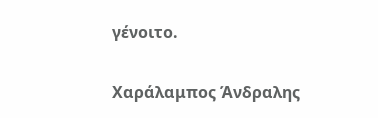γένοιτο.

Χαράλαμπος Άνδραλης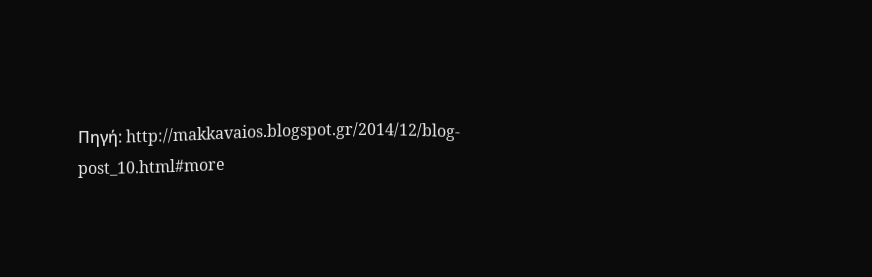Πηγή: http://makkavaios.blogspot.gr/2014/12/blog-post_10.html#more